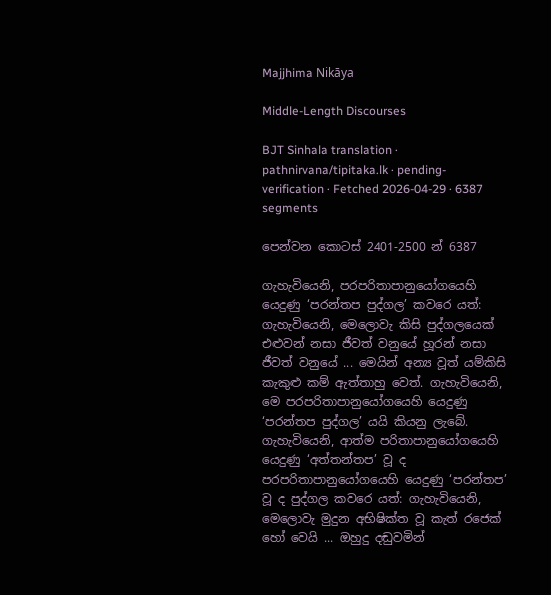Majjhima Nikāya

Middle-Length Discourses

BJT Sinhala translation · pathnirvana/tipitaka.lk · pending-verification · Fetched 2026-04-29 · 6387 segments

පෙන්වන කොටස් 2401-2500 න් 6387

ගැහැවියෙනි, පරපරිතාපානුයෝගයෙහි යෙදුණු ‘පරන්තප පුද්ගල’ කවරෙ යත්: ගැහැවියෙනි, මෙලොවැ කිසි පුද්ගලයෙක් එළුවන් නසා ජීවත් වනුයේ හූරන් නසා ජීවත් වනුයේ ... මෙයින් අන්‍ය වූත් යම්කිසි කැකුළු කම් ඇත්තාහු වෙත්. ගැහැවියෙනි, මෙ පරපරිතාපානුයෝගයෙහි යෙදුණු ‘පරන්තප පුද්ගල’ යයි කියනු ලැබේ.
ගැහැවියෙනි, ආත්ම පරිතාපානුයෝගයෙහි යෙදුණු ‘අත්තන්තප’ වූ ද පරපරිතාපානුයෝගයෙහි යෙදුණු ‘පරන්තප’ වූ ද පුද්ගල කවරෙ යත්: ගැහැවියෙනි, මෙලොවැ මුදුන අභිෂික්ත වූ කැත් රජෙක් හෝ වෙයි ... ඔහුදු දඬුවමින්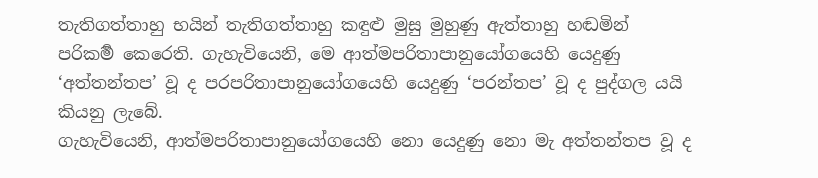තැතිගත්තාහු භයින් තැතිගත්තාහු කඳුළු මුසු මුහුණු ඇත්තාහු හඬමින් පරිකර්‍ම කෙරෙති. ගැහැවියෙනි, මෙ ආත්මපරිතාපානුයෝගයෙහි යෙදුණු ‘අත්තන්තප’ වූ ද පරපරිතාපානුයෝගයෙහි යෙදුණු ‘පරන්තප’ වූ ද පුද්ගල යයි කියනු ලැබේ.
ගැහැවියෙනි, ආත්මපරිතාපානුයෝගයෙහි නො යෙදුණු නො මැ අත්තන්තප වූ ද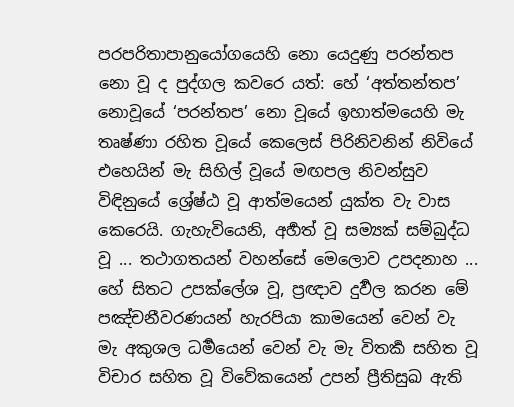පරපරිතාපානුයෝගයෙහි නො යෙදුණු පරන්තප නො වූ ද පුද්ගල කවරෙ යත්: හේ ‘අත්තන්තප’ නොවූයේ ‘පරන්තප’ නො වූයේ ඉහාත්මයෙහි මැ තෘෂ්ණා රහිත වූයේ කෙලෙස් පිරිනිවනින් නිවියේ එහෙයින් මැ සිහිල් වූයේ මඟපල නිවන්සුව විඳිනුයේ ශ්‍රේෂ්ඨ වූ ආත්මයෙන් යුක්ත වැ වාස කෙරෙයි. ගැහැවියෙනි, අර්‍හත් වූ සම්‍යක් සම්බුද්ධ වූ ... තථාගතයන් වහන්සේ මෙලොව උපදනාහ ... හේ සිතට උපක්ලේශ වූ, ප්‍රඥාව දුර්‍වල කරන මේ පඤ්චනීවරණයන් හැරපියා කාමයෙන් වෙන් වැ මැ අකුශල ධර්‍මයෙන් වෙන් වැ මැ විතර්‍ක සහිත වූ විචාර සහිත වූ විවේකයෙන් උපන් ප්‍රීතිසුඛ ඇති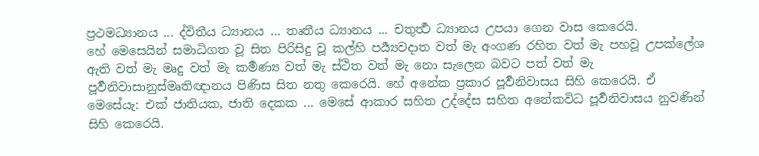ප්‍රථමධ්‍යානය ... ද්විතීය ධ්‍යානය … තෘතීය ධ්‍යානය ... චතුර්‍ත්‍ථ ධ්‍යානය උපයා ගෙන වාස කෙරෙයි.
හේ මෙසෙයින් සමාධිගත වූ සිත පිරිසිදු වූ කල්හි පර්‍ය්‍යවදාත වත් මැ අංගණ රහිත වත් මැ පහවූ උපක්ලේශ ඇති වත් මැ මෘදු වත් මැ කර්‍මණ්‍ය වත් මැ ස්ථිත වත් මැ නො සැලෙන බවට පත් වත් මැ පූර්‍වනිවාසානුස්මෘතිඥානය පිණිස සිත නතු කෙරෙයි. හේ අනේක ප්‍රකාර පූර්‍වනිවාසය සිහි කෙරෙයි. ඒ මෙසේයැ: එක් ජාතියක, ජාති දෙකක ... මෙසේ ආකාර සහිත උද්දේස සහිත අනේකවිධ පූර්‍වනිවාසය නුවණින් සිහි කෙරෙයි.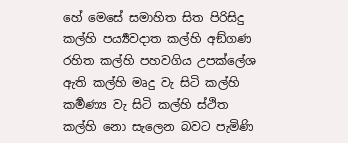හේ මෙසේ සමාහිත සිත පිරිසිදු කල්හි පර්‍ය්‍යවදාත කල්හි අඞ්ගණ රහිත කල්හි පහවගිය උපක්ලේශ ඇති කල්හි මෘදු වැ සිටි කල්හි කර්‍මණ්‍ය වැ සිටි කල්හි ස්ථිත කල්හි නො සැලෙන බවට පැමිණි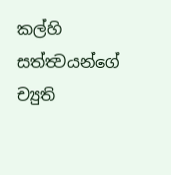කල්හි සත්ත්‍වයන්ගේ ච්‍යුති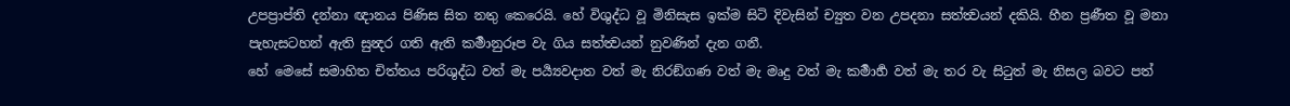උපප්‍රාප්ති දන්නා ඥානය පිණිස සිත නතු කෙරෙයි. හේ විශුද්ධ වූ මිනිසැස ඉක්ම සිටි දිවැසින් ච්‍යුත වන උපදනා සත්ත්‍වයන් දකියි. හීන ප්‍රණීත වූ මනා පැහැසටහන් ඇති සුන්‍දර ගති ඇති කර්‍මානුරූප වැ ගිය සත්ත්‍වයන් නුවණින් දැන ගනී.
හේ මෙසේ සමාහිත චිත්තය පරිශුද්ධ වත් මැ පර්‍ය්‍යවදාත වත් මැ නිරඞ්ගණ වත් මැ මෘදු වත් මැ කර්‍මාර්‍හ වත් මැ තර වැ සිටුත් මැ නිසල බවට පත්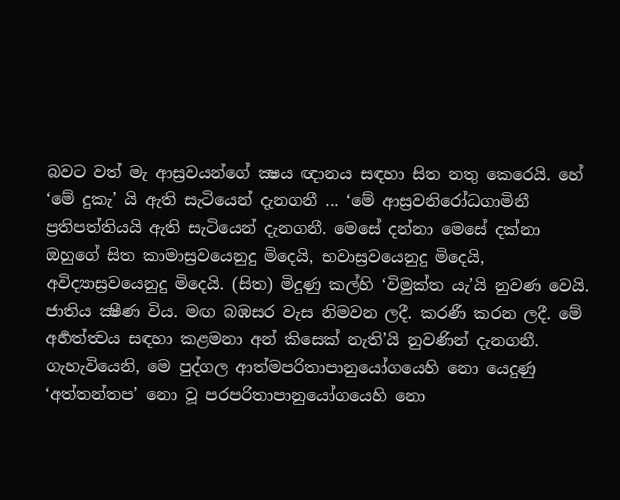බවට වත් මැ ආස්‍රවයන්ගේ ක්‍ෂය ඥානය සඳහා සිත නතු කෙරෙයි. හේ ‘මේ දුකැ’ යි ඇති සැටියෙන් දැනගනී ... ‘මේ ආස්‍රවනිරෝධගාමිනී ප්‍රතිපත්තියයි ඇති සැටියෙන් දැනගනී. මෙසේ දන්නා මෙසේ දක්නා ඔහුගේ සිත කාමාස්‍රවයෙනුදු මිදෙයි, භවාස්‍රවයෙනුදු මිදෙයි, අවිද්‍යාස්‍රවයෙනුදු මිදෙයි. (සිත) මිදුණු කල්හි ‘විමුක්ත යැ’යි නුවණ වෙයි. ජාතිය ක්‍ෂීණ විය. මඟ බඹසර වැස නිමවන ලදී. කරණී කරන ලදී. මේ අර්‍හත්ත්‍වය සඳහා කළමනා අන් කිසෙක් නැති’යි නුවණින් දැනගනී.
ගැහැවියෙනි, මෙ පුද්ගල ආත්මපරිතාපානුයෝගයෙහි නො යෙදුණු ‘අත්තන්තප’ නො වූ පරපරිතාපානුයෝගයෙහි නො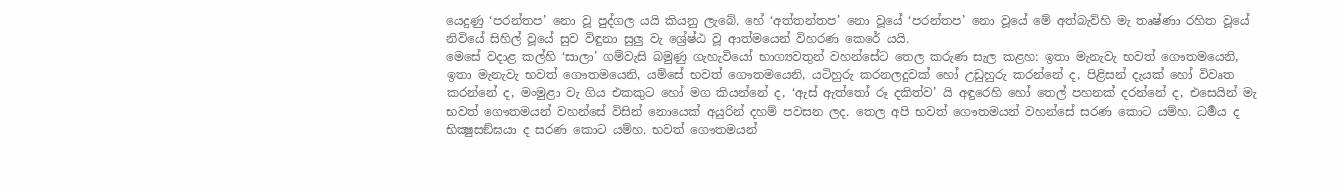යෙදුණු ‘පරන්තප’ නො වූ පුද්ගල යයි කියනු ලැබේ. හේ ‘අත්තන්තප’ නො වූයේ ‘පරන්තප’ නො වූයේ මේ අත්බැව්හි මැ තෘෂ්ණා රහිත වූයේ නිවියේ සිහිල් වූයේ සුව විඳුනා සුලු වැ ශ්‍රේෂ්ඨ වූ ආත්මයෙන් විහරණ කෙරේ යයි.
මෙසේ වදාළ කල්හි ‘සාලා’ ගම්වැසි බමුණු ගැහැවියෝ භාග්‍යවතුන් වහන්සේට තෙල කරුණ සැල කළහ: ඉතා මැනැවැ භවත් ගෞතමයෙනි, ඉතා මැනැවැ භවත් ගෞතමයෙනි, යම්සේ භවත් ගෞතමයෙනි, යටිහුරු කරනලදුවක් හෝ උඩුහුරු කරන්නේ ද, පිළිසන් දැයක් හෝ විවෘත කරන්නේ ද, මංමුළා වැ ගිය එකකුට හෝ මග කියන්නේ ද, ‘ඇස් ඇත්තෝ රූ දකිත්ව’ යි අඳුරෙහි හෝ තෙල් පහනක් දරන්නේ ද, එසෙයින් මැ භවත් ගෞතමයන් වහන්සේ විසින් නොයෙක් අයුරින් දහම් පවසන ලද. තෙල අපි භවත් ගෞතමයන් වහන්සේ සරණ කොට යම්හ. ධර්‍මය ද භික්‍ෂුසඞ්ඝයා ද සරණ කොට යම්හ. භවත් ගෞතමයන්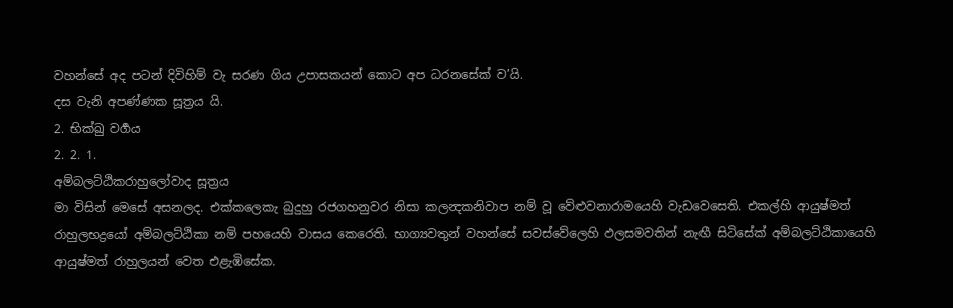වහන්සේ අද පටන් දිවිහිම් වැ සරණ ගිය උපාසකයන් කොට අප ධරනසේක් ව’යි.
දස වැනි අපණ්ණක සූත්‍රය යි.
2. භික්ඛු වර්‍ගය
2. 2. 1.
අම්බලට්ඨිකරාහුලෝවාද සූත්‍රය
මා විසින් මෙසේ අසනලද. එක්කලෙකැ බුදුහු රජගහනුවර නිසා කලන්‍දකනිවාප නම් වූ වේළුවනාරාමයෙහි වැඩවෙසෙති. එකල්හි ආයුෂ්මත් රාහුලභද්‍රයෝ අම්බලට්ඨිකා නම් පහයෙහි වාසය කෙරෙති. භාග්‍යවතුන් වහන්සේ සවස්වේලෙහි ඵලසමවතින් නැඟී සිටිසේක් අම්බලට්ඨිකායෙහි ආයුෂ්මත් රාහුලයන් වෙත එළැඹිසේක.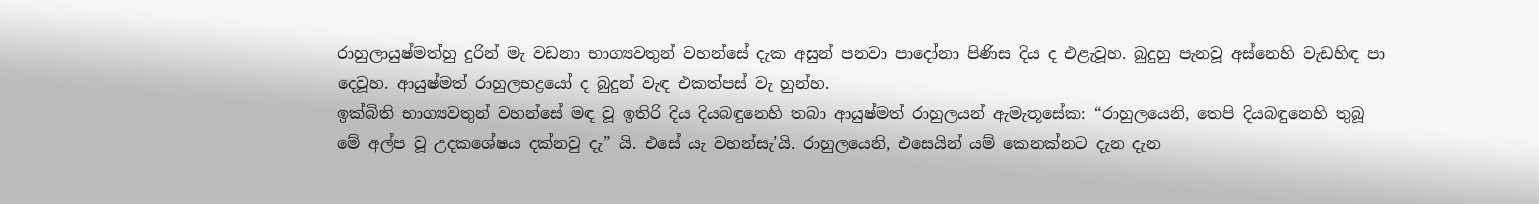රාහුලායුෂ්මත්හු දුරින් මැ වඩනා භාග්‍යවතුන් වහන්සේ දැක අසුන් පනවා පාදෝනා පිණිස දිය ද එළැවූහ. බුදුහු පැනවූ අස්නෙහි වැඩහිඳ පා දෙවූහ. ආයුෂ්මත් රාහුලභද්‍රයෝ ද බුදුන් වැඳ එකත්පස් වැ හුන්හ.
ඉක්බිති භාග්‍යවතුන් වහන්සේ මඳ වූ ඉතිරි දිය දියබඳුනෙහි තබා ආයුෂ්මත් රාහුලයන් ඇමැතූසේක: “රාහුලයෙනි, තෙපි දියබඳුනෙහි තුබූ මේ අල්ප වූ උදකශේෂය දක්නවු දැ” යි. එසේ යැ වහන්සැ’යි. රාහුලයෙනි, එසෙයින් යම් කෙනක්නට දැන දැන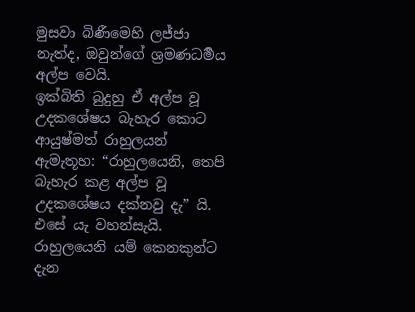මුසවා බිණීමෙහි ලජ්ජා නැත්ද, ඔවුන්ගේ ශ්‍රමණධර්‍මය අල්ප වෙයි.
ඉක්බිති බුදුහු ඒ අල්ප වූ උදකශේෂය බැහැර කොට ආයුෂ්මත් රාහුලයන් ඇමැතූහ: “රාහුලයෙනි, තෙපි බැහැර කළ අල්ප වූ උදකශේෂය දක්නවු දැ” යි. එසේ යැ වහන්සැයි. රාහුලයෙනි යම් කෙනකුන්ට දැන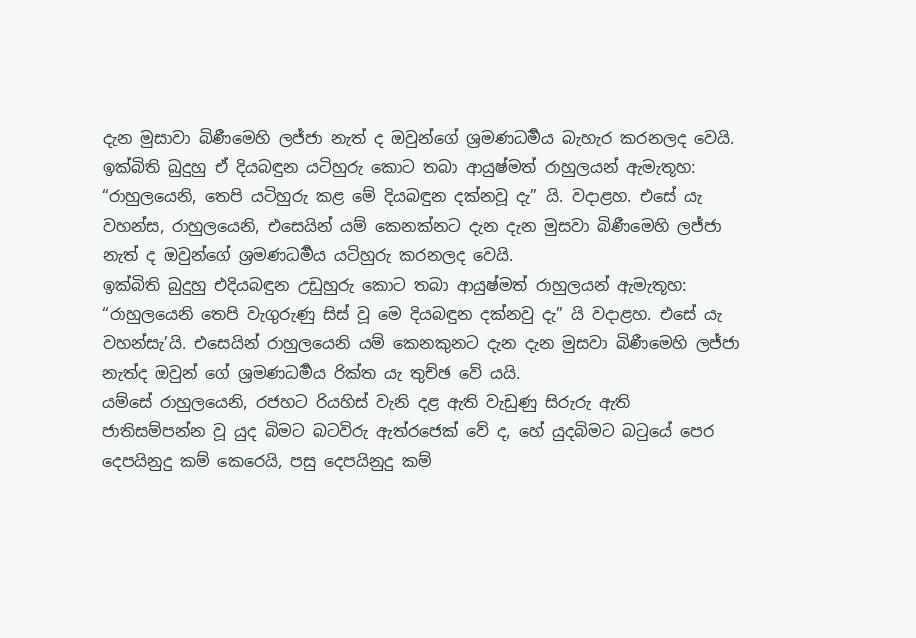දැන මුසාවා බිණීමෙහි ලජ්ජා නැත් ද ඔවුන්ගේ ශ්‍රමණධර්‍මය බැහැර කරනලද වෙයි.
ඉක්බිති බුදුහු ඒ දියබඳුන යටිහුරු කොට තබා ආයුෂ්මත් රාහුලයන් ඇමැතූහ: “රාහුලයෙනි, තෙපි යටිහුරු කළ මේ දියබඳුන දක්නවූ දැ” යි. වදාළහ. එසේ යැ වහන්ස, රාහුලයෙනි, එසෙයින් යම් කෙනක්නට දැන දැන මුසවා බිණීමෙහි ලජ්ජා නැත් ද ඔවුන්ගේ ශ්‍රමණධර්‍මය යටිහුරු කරනලද වෙයි.
ඉක්බිති බුදුහු එදියබඳුන උඩුහුරු කොට තබා ආයුෂ්මත් රාහුලයන් ඇමැතූහ: “රාහුලයෙනි තෙපි වැගුරුණු සිස් වූ මෙ දියබඳුන දක්නවු දැ” යි වදාළහ. එසේ යැ වහන්සැ’යි. එසෙයින් රාහුලයෙනි යම් කෙනකුනට දැන දැන මුසවා බිණීමෙහි ලජ්ජා නැත්ද ඔවුන් ගේ ශ්‍රමණධර්‍මය රික්ත යැ තුච්ඡ වේ යයි.
යම්සේ රාහුලයෙනි, රජහට රියහිස් වැනි දළ ඇති වැඩුණු සිරුරු ඇති ජාතිසම්පන්න වූ යුද බිමට බටවිරු ඇත්රජෙක් වේ ද, හේ යුදබිමට බටුයේ පෙර දෙපයිනුදු කම් කෙරෙයි, පසු දෙපයිනුදු කම්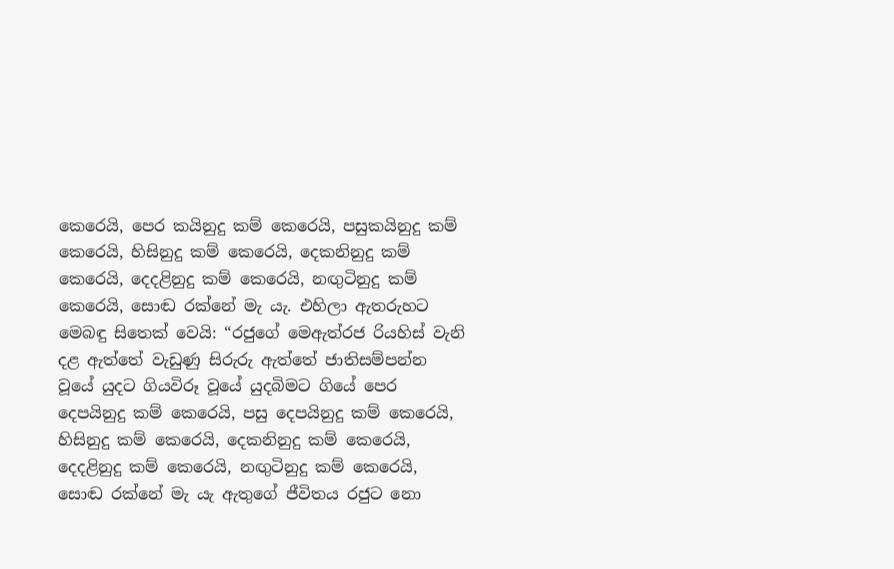කෙරෙයි, පෙර කයිනුදු කම් කෙරෙයි, පසුකයිනුදු කම් කෙරෙයි, හිසිනුදු කම් කෙරෙයි, දෙකනිනුදු කම් කෙරෙයි, දෙදළිනුදු කම් කෙරෙයි, නඟුටිනුදු කම් කෙරෙයි, සොඬ රක්නේ මැ යැ. එහිලා ඇතරුහට මෙබඳු සිතෙක් වෙයි: “රජුගේ මෙඇත්රජ රියහිස් වැනි දළ ඇත්තේ වැඩුණු සිරුරු ඇත්තේ ජාතිසම්පන්න වූයේ යුදට ගියවිරූ වූයේ යුදබිමට ගියේ පෙර දෙපයිනුදු කම් කෙරෙයි, පසු දෙපයිනුදු කම් කෙරෙයි, හිසිනුදු කම් කෙරෙයි, දෙකනිනුදු කම් කෙරෙයි, දෙදළිනුදු කම් කෙරෙයි, නඟුටිනුදු කම් කෙරෙයි, සොඬ රක්නේ මැ යැ ඇතුගේ ජීවිතය රජුට නො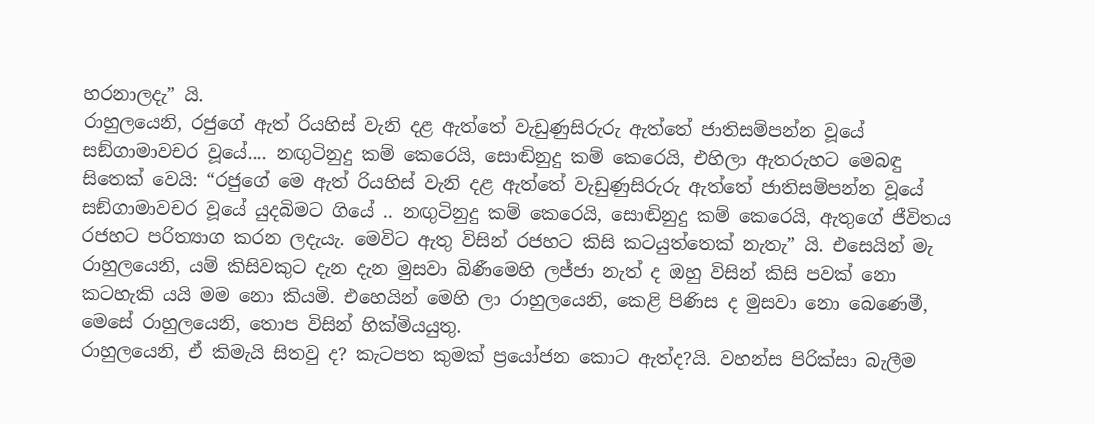හරනාලදැ” යි.
රාහුලයෙනි, රජුගේ ඇත් රියහිස් වැනි දළ ඇත්තේ වැඩුණුසිරුරු ඇත්තේ ජාතිසම්පන්න වූයේ සඞ්ගාමාවචර වූයේ.... නඟුටිනුදු කම් කෙරෙයි, සොඬිනුදු කම් කෙරෙයි, එහිලා ඇතරුහට මෙබඳු සිතෙක් වෙයි: “රජුගේ මෙ ඇත් රියහිස් වැනි දළ ඇත්තේ වැඩුණුසිරුරු ඇත්තේ ජාතිසම්පන්න වූයේ සඞ්ගාමාවචර වූයේ යුදබිමට ගියේ .. නඟුටිනුදු කම් කෙරෙයි, සොඬිනුදු කම් කෙරෙයි, ඇතුගේ ජීවිතය රජහට පරිත්‍යාග කරන ලදැයැ. මෙවිට ඇතු විසින් රජහට කිසි කටයුත්තෙක් නැතැ” යි. එසෙයින් මැ රාහුලයෙනි, යම් කිසිවකුට දැන දැන මුසවා බිණීමෙහි ලජ්ජා නැත් ද ඔහු විසින් කිසි පවක් නො කටහැකි යයි මම නො කියමි. එහෙයින් මෙහි ලා රාහුලයෙනි, කෙළි පිණිස ද මුසවා නො බෙණෙමී, මෙසේ රාහුලයෙනි, තොප විසින් හික්මියයුතු.
රාහුලයෙනි, ඒ කිමැයි සිතවු ද? කැටපත කුමක් ප්‍රයෝජන කොට ඇත්ද?යි. වහන්ස පිරික්සා බැලීම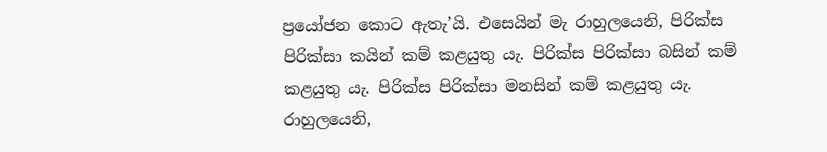ප්‍රයෝජන කොට ඇතැ’යි. එසෙයින් මැ රාහුලයෙනි, පිරික්ස පිරික්සා කයින් කම් කළයුතු යැ. පිරික්ස පිරික්සා බසින් කම් කළයුතු යැ. පිරික්ස පිරික්සා මනසින් කම් කළයුතු යැ.
රාහුලයෙනි,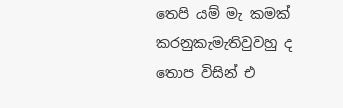තෙපි යම් මැ කමක් කරනුකැමැතිවුවහු ද තොප විසින් එ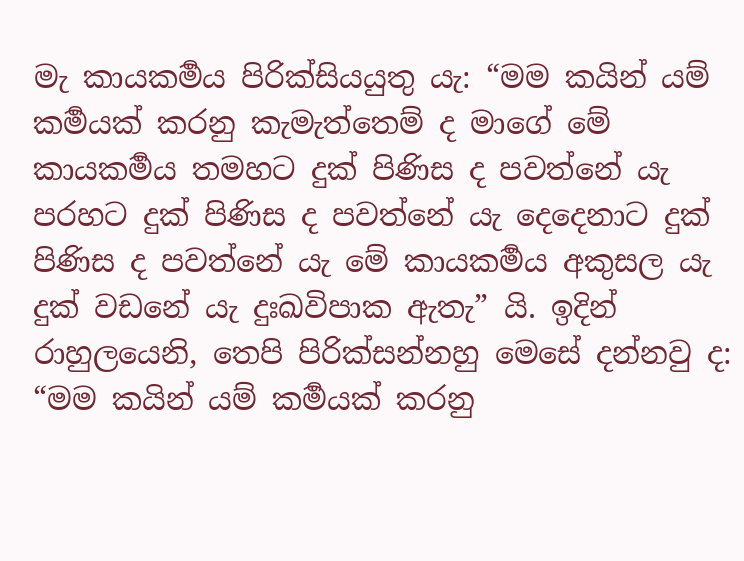මැ කායකර්‍මය පිරික්සියයුතු යැ: “මම කයින් යම් කර්‍මයක් කරනු කැමැත්තෙම් ද මාගේ මේ කායකර්‍මය තමහට දුක් පිණිස ද පවත්නේ යැ පරහට දුක් පිණිස ද පවත්නේ යැ දෙදෙනාට දුක් පිණිස ද පවත්නේ යැ මේ කායකර්‍මය අකුසල යැ දුක් වඩනේ යැ දුඃඛවිපාක ඇතැ” යි. ඉදින් රාහුලයෙනි, තෙපි පිරික්සන්නහු මෙසේ දන්නවු ද: “මම කයින් යම් කර්‍මයක් කරනු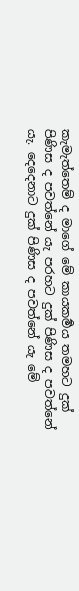කැමැත්තෙම් ද මාගේ මේ කායකර්‍මය තමහට දුක් පිණිස ද පවත්නේ යැ පරහට දුක් පිණිස ද පවත්නේ යැ. දෙදෙනාට දුක් පිණිස ද පවත්නේ යැ මේ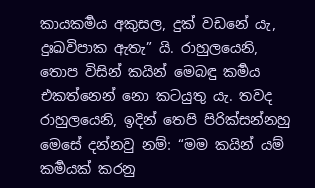කායකර්‍මය අකුසල, දුක් වඩනේ යැ, දුඃඛවිපාක ඇතැ” යි. රාහුලයෙනි, තොප විසින් කයින් මෙබඳු කර්‍මය එකත්නෙන් නො කටයුතු යැ. තවද රාහුලයෙනි, ඉදින් තෙපි පිරික්සන්නහු මෙසේ දන්නවු නම්: “මම කයින් යම් කර්‍මයක් කරනු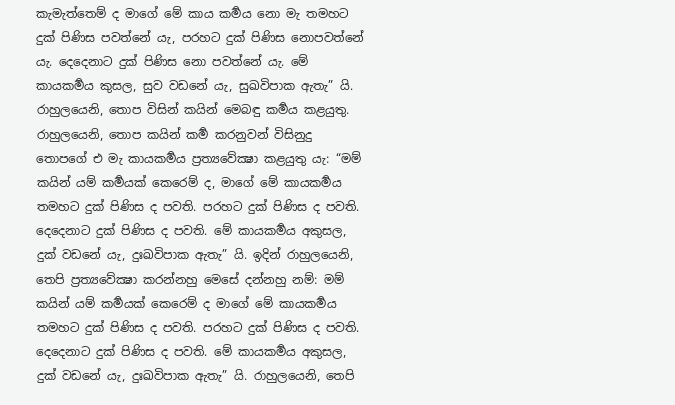කැමැත්තෙම් ද මාගේ මේ කාය කර්‍මය නො මැ තමහට දුක් පිණිස පවත්නේ යැ, පරහට දුක් පිණිස නොපවත්නේ යැ. දෙදෙනාට දුක් පිණිස නො පවත්නේ යැ. මේ කායකර්‍මය කුසල, සුව වඩනේ යැ, සුඛවිපාක ඇතැ” යි. රාහුලයෙනි, තොප විසින් කයින් මෙබඳු කර්‍මය කළයුතු.
රාහුලයෙනි, තොප කයින් කර්‍ම කරනුවන් විසිනුදු තොපගේ එ මැ කායකර්‍මය ප්‍රත්‍යවේක්‍ෂා කළයුතු යැ: “මම් කයින් යම් කර්‍මයක් කෙරෙම් ද, මාගේ මේ කායකර්‍මය තමහට දුක් පිණිස ද පවති. පරහට දුක් පිණිස ද පවති. දෙදෙනාට දුක් පිණිස ද පවති. මේ කායකර්‍මය අකුසල, දුක් වඩනේ යැ, දුඃඛවිපාක ඇතැ” යි. ඉදින් රාහුලයෙනි, තෙපි ප්‍රත්‍යවේක්‍ෂා කරන්නහු මෙසේ දන්නහු නම්: මම් කයින් යම් කර්‍මයක් කෙරෙම් ද මාගේ මේ කායකර්‍මය තමහට දුක් පිණිස ද පවති. පරහට දුක් පිණිස ද පවති. දෙදෙනාට දුක් පිණිස ද පවති. මේ කායකර්‍මය අකුසල, දුක් වඩනේ යැ, දුඃඛවිපාක ඇතැ” යි. රාහුලයෙනි, තෙපි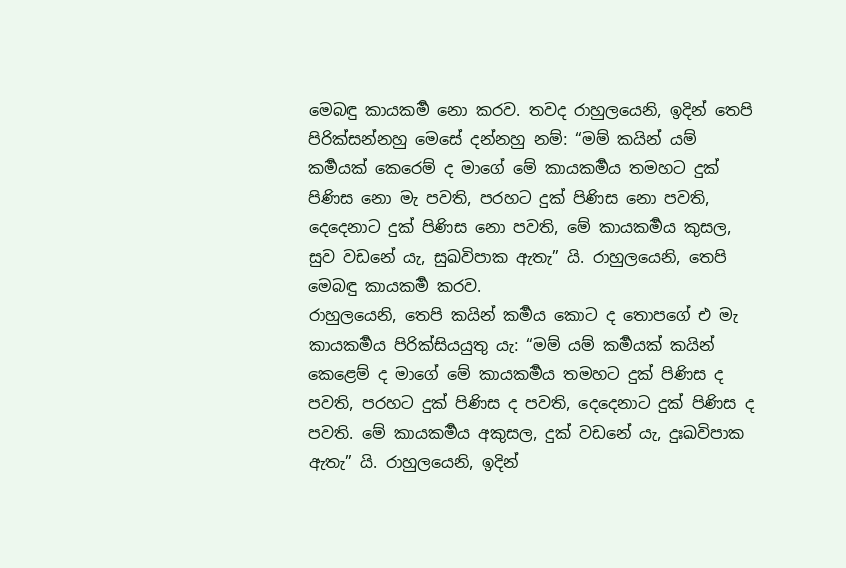මෙබඳු කායකර්‍ම නො කරව. තවද රාහුලයෙනි, ඉදින් තෙපි පිරික්සන්නහු මෙසේ දන්නහු නම්: “මම් කයින් යම් කර්‍මයක් කෙරෙම් ද මාගේ මේ කායකර්‍මය තමහට දුක් පිණිස නො මැ පවති, පරහට දුක් පිණිස නො පවති, දෙදෙනාට දුක් පිණිස නො පවති, මේ කායකර්‍මය කුසල, සුව වඩනේ යැ, සුඛවිපාක ඇතැ” යි. රාහුලයෙනි, තෙපි මෙබඳු කායකර්‍ම කරව.
රාහුලයෙනි, තෙපි කයින් කර්‍මය කොට ද තොපගේ එ මැ කායකර්‍මය පිරික්සියයුතු යැ: “මම් යම් කර්‍මයක් කයින් කෙළෙම් ද මාගේ මේ කායකර්‍මය තමහට දුක් පිණිස ද පවති, පරහට දුක් පිණිස ද පවති, දෙදෙනාට දුක් පිණිස ද පවති. මේ කායකර්‍මය අකුසල, දුක් වඩනේ යැ, දුඃඛවිපාක ඇතැ” යි. රාහුලයෙනි, ඉදින්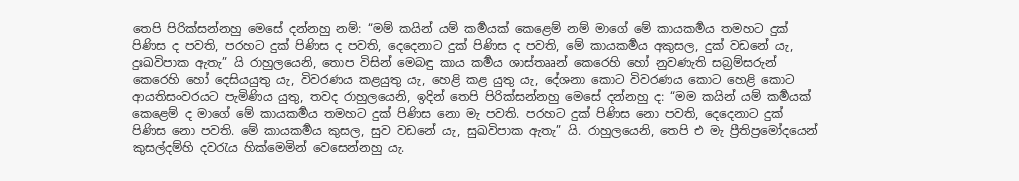තෙපි පිරික්සන්නහු මෙසේ දන්නහු නම්: “මම් කයින් යම් කර්‍මයක් කෙළෙම් නම් මාගේ මේ කායකර්‍මය තමහට දුක් පිණිස ද පවති, පරහට දුක් පිණිස ද පවති, දෙදෙනාට දුක් පිණිස ද පවති, මේ කායකර්‍මය අකුසල, දුක් වඩනේ යැ, දුඃඛවිපාක ඇතැ” යි රාහුලයෙනි, තොප විසින් මෙබඳු කාය කර්‍මය ශාස්තෲන් කෙරෙහි හෝ නුවණැති සබ්‍රම්සරුන් කෙරෙහි හෝ දෙසියයුතු යැ, විවරණය කළයුතු යැ, හෙළි කළ යුතු යැ, දේශනා කොට විවරණය කොට හෙළි කොට ආයතිසංවරයට පැමිණිය යුතු, තවද රාහුලයෙනි, ඉදින් තෙපි පිරික්සන්නහු මෙසේ දන්නහු ද: “මම කයින් යම් කර්‍මයක් කෙළෙම් ද මාගේ මේ කායකර්‍මය තමහට දුක් පිණිස නො මැ පවති. පරහට දුක් පිණිස නො පවති, දෙදෙනාට දුක් පිණිස නො පවති. මේ කායකර්‍මය කුසල, සුව වඩනේ යැ, සුඛවිපාක ඇතැ” යි. රාහුලයෙනි, තෙපි එ මැ ප්‍රීතිප්‍රමෝදයෙන් කුසල්දම්හි දවරැය හික්මෙමින් වෙසෙන්නහු යැ.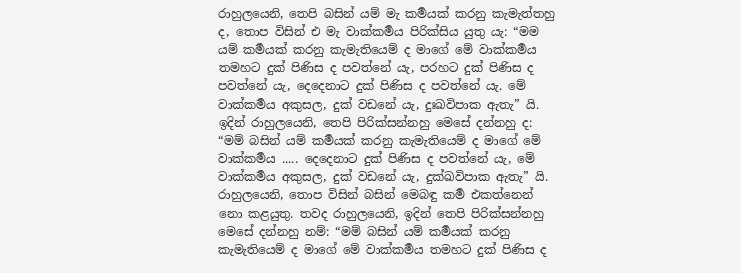රාහුලයෙනි, තෙපි බසින් යම් මැ කර්‍මයක් කරනු කැමැත්තහු ද, තොප විසින් එ මැ වාක්කර්‍මය පිරික්සිය යුතු යැ: “මම යම් කර්‍මයක් කරනු කැමැතියෙම් ද මාගේ මේ වාක්කර්‍මය තමහට දුක් පිණිස ද පවත්නේ යැ, පරහට දුක් පිණිස ද පවත්නේ යැ, දෙදෙනාට දුක් පිණිස ද පවත්නේ යැ. මේ වාක්කර්‍මය අකුසල, දුක් වඩනේ යැ, දුඃඛවිපාක ඇතැ” යි. ඉදින් රාහුලයෙනි, තෙපි පිරික්සන්නහු මෙසේ දන්නහු ද: “මම් බසින් යම් කර්‍මයක් කරනු කැමැතියෙම් ද මාගේ මේ වාක්කර්‍මය ..... දෙදෙනාට දුක් පිණිස ද පවත්නේ යැ, මේ වාක්කර්‍මය අකුසල, දුක් වඩනේ යැ, දුක්ඛවිපාක ඇතැ” යි. රාහුලයෙනි, තොප විසින් බසින් මෙබඳු කර්‍ම එකත්නෙන් නො කළයුතු. තවද රාහුලයෙනි, ඉදින් තෙපි පිරික්සන්නහු මෙසේ දන්නහු නම්: “මම් බසින් යම් කර්‍මයක් කරනු කැමැතියෙම් ද මාගේ මේ වාක්කර්‍මය තමහට දුක් පිණිස ද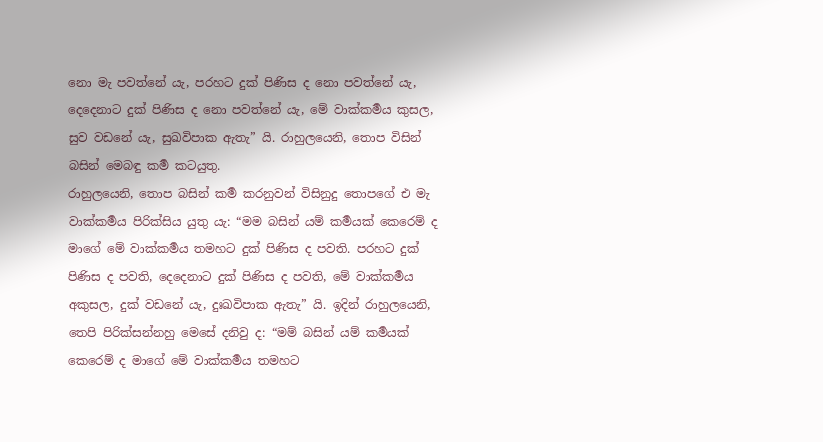නො මැ පවත්නේ යැ, පරහට දුක් පිණිස ද නො පවත්නේ යැ, දෙදෙනාට දුක් පිණිස ද නො පවත්නේ යැ, මේ වාක්කර්‍මය කුසල, සුව වඩනේ යැ, සුඛවිපාක ඇතැ” යි. රාහුලයෙනි, තොප විසින් බසින් මෙබඳු කර්‍ම කටයුතු.
රාහුලයෙනි, තොප බසින් කර්‍ම කරනුවන් විසිනුදු තොපගේ එ මැ වාක්කර්‍මය පිරික්සිය යුතු යැ: “මම බසින් යම් කර්‍මයක් කෙරෙම් ද මාගේ මේ වාක්කර්‍මය තමහට දුක් පිණිස ද පවති. පරහට දුක් පිණිස ද පවති, දෙදෙනාට දුක් පිණිස ද පවති, මේ වාක්කර්‍මය අකුසල, දුක් වඩනේ යැ, දුඃඛවිපාක ඇතැ” යි. ඉදින් රාහුලයෙනි, තෙපි පිරික්සන්නහු මෙසේ දනිවු ද: “මම් බසින් යම් කර්‍මයක් කෙරෙම් ද මාගේ මේ වාක්කර්‍මය තමහට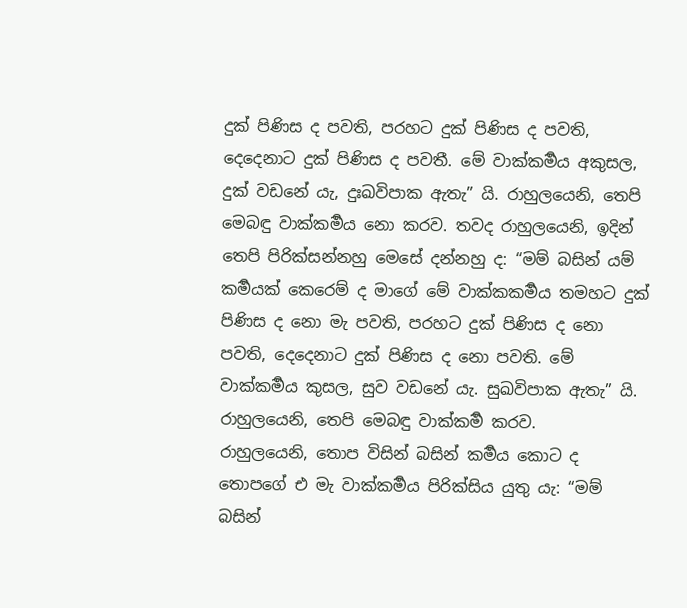දුක් පිණිස ද පවති, පරහට දුක් පිණිස ද පවති, දෙදෙනාට දුක් පිණිස ද පවතී. මේ වාක්කර්‍මය අකුසල, දුක් වඩනේ යැ, දුඃඛවිපාක ඇතැ” යි. රාහුලයෙනි, තෙපි මෙබඳු වාක්කර්‍මය නො කරව. තවද රාහුලයෙනි, ඉදින් තෙපි පිරික්සන්නහු මෙසේ දන්නහු ද: “මම් බසින් යම් කර්‍මයක් කෙරෙම් ද මාගේ මේ වාක්කකර්‍මය තමහට දුක් පිණිස ද නො මැ පවති, පරහට දුක් පිණිස ද නො පවති, දෙදෙනාට දුක් පිණිස ද නො පවති. මේ වාක්කර්‍මය කුසල, සුව වඩනේ යැ. සුඛවිපාක ඇතැ” යි. රාහුලයෙනි, තෙපි මෙබඳු වාක්කර්‍ම කරව.
රාහුලයෙනි, තොප විසින් බසින් කර්‍මය කොට ද තොපගේ එ මැ වාක්කර්‍මය පිරික්සිය යුතු යැ: “මම් බසින්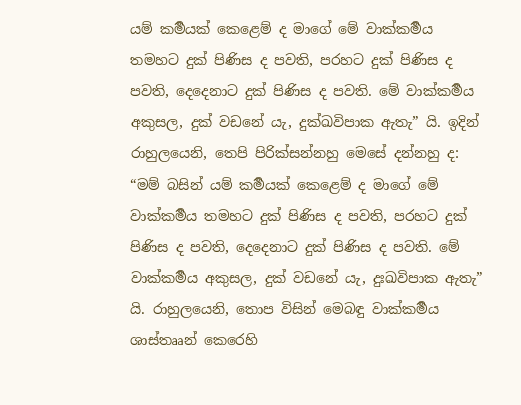යම් කර්‍මයක් කෙළෙම් ද මාගේ මේ වාක්කර්‍මය තමහට දුක් පිණිස ද පවති, පරහට දුක් පිණිස ද පවති, දෙදෙනාට දුක් පිණිස ද පවති. මේ වාක්කර්‍මය අකුසල, දුක් වඩනේ යැ, දුක්ඛවිපාක ඇතැ” යි. ඉදින් රාහුලයෙනි, තෙපි පිරික්සන්නහු මෙසේ දන්නහු ද: “මම් බසින් යම් කර්‍මයක් කෙළෙම් ද මාගේ මේ වාක්කර්‍මය තමහට දුක් පිණිස ද පවති, පරහට දුක් පිණිස ද පවති, දෙදෙනාට දුක් පිණිස ද පවති. මේ වාක්කර්‍මය අකුසල, දුක් වඩනේ යැ, දුඃඛවිපාක ඇතැ” යි. රාහුලයෙනි, තොප විසින් මෙබඳු වාක්කර්‍මය ශාස්තෲන් කෙරෙහි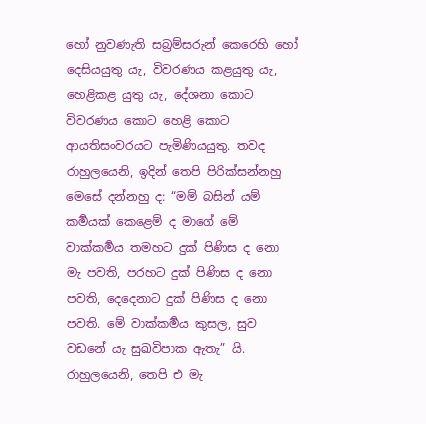හෝ නුවණැති සබ්‍රම්සරුන් කෙරෙහි හෝ දෙසියයුතු යැ, විවරණය කළයුතු යැ, හෙළිකළ යුතු යැ, දේශනා කොට විවරණය කොට හෙළි කොට ආයතිසංවරයට පැමිණියයුතු. තවද රාහුලයෙනි, ඉදින් තෙපි පිරික්සන්නහු මෙසේ දන්නහු ද: “මම් බසින් යම් කර්‍මයක් කෙළෙම් ද මාගේ මේ වාක්කර්‍මය තමහට දුක් පිණිස ද නො මැ පවති, පරහට දුක් පිණිස ද නො පවති, දෙදෙනාට දුක් පිණිස ද නො පවති. මේ වාක්කර්‍මය කුසල, සුව වඩනේ යැ සුඛවිපාක ඇතැ” යි. රාහුලයෙනි, තෙපි එ මැ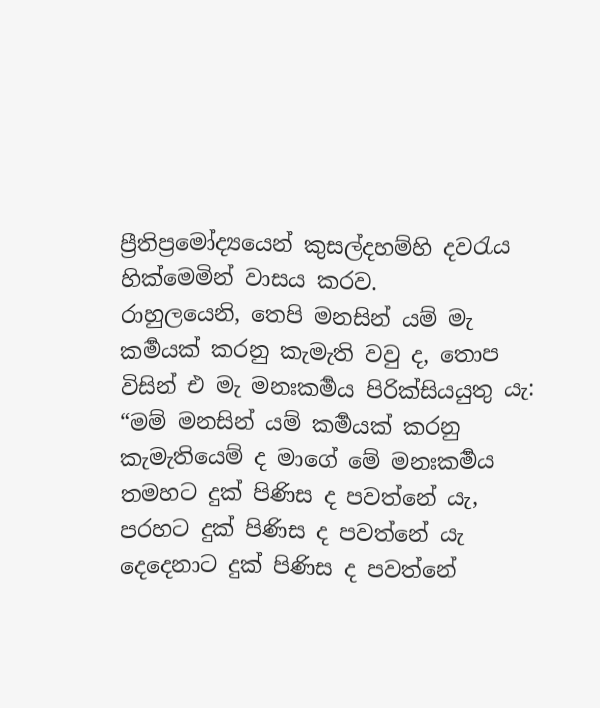ප්‍රීතිප්‍රමෝද්‍යයෙන් කුසල්දහම්හි දවරැය හික්මෙමින් වාසය කරව.
රාහුලයෙනි, තෙපි මනසින් යම් මැ කර්‍මයක් කරනු කැමැති වවු ද, තොප විසින් එ මැ මනඃකර්‍මය පිරික්සියයුතු යැ: “මම් මනසින් යම් කර්‍මයක් කරනු කැමැතියෙම් ද මාගේ මේ මනඃකර්‍මය තමහට දුක් පිණිස ද පවත්නේ යැ, පරහට දුක් පිණිස ද පවත්නේ යැ දෙදෙනාට දුක් පිණිස ද පවත්නේ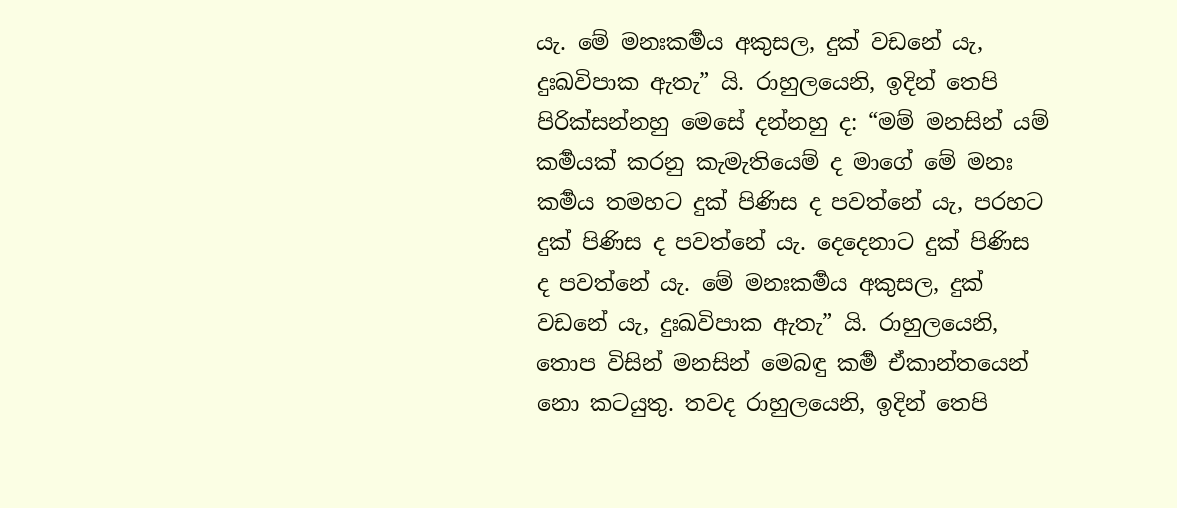යැ. මේ මනඃකර්‍මය අකුසල, දුක් වඩනේ යැ, දුඃඛවිපාක ඇතැ” යි. රාහුලයෙනි, ඉදින් තෙපි පිරික්සන්නහු මෙසේ දන්නහු ද: “මම් මනසින් යම් කර්‍මයක් කරනු කැමැතියෙම් ද මාගේ මේ මනඃ කර්‍මය තමහට දුක් පිණිස ද පවත්නේ යැ, පරහට දුක් පිණිස ද පවත්නේ යැ. දෙදෙනාට දුක් පිණිස ද පවත්නේ යැ. මේ මනඃකර්‍මය අකුසල, දුක් වඩනේ යැ, දුඃඛවිපාක ඇතැ” යි. රාහුලයෙනි, තොප විසින් මනසින් මෙබඳු කර්‍ම ඒකාන්තයෙන් නො කටයුතු. තවද රාහුලයෙනි, ඉදින් තෙපි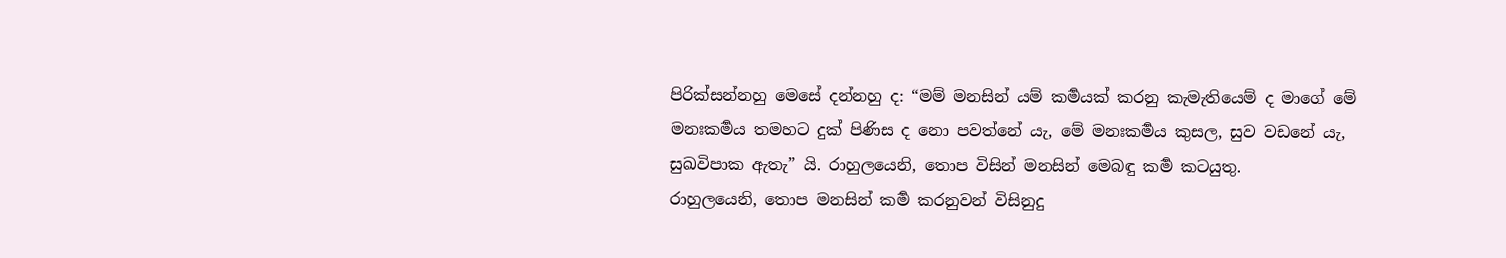පිරික්සන්නහු මෙසේ දන්නහු ද: “මම් මනසින් යම් කර්‍මයක් කරනු කැමැතියෙම් ද මාගේ මේ මනඃකර්‍මය තමහට දුක් පිණිස ද නො පවත්නේ යැ, මේ මනඃකර්‍මය කුසල, සුව වඩනේ යැ, සුඛවිපාක ඇතැ” යි. රාහුලයෙනි, තොප විසින් මනසින් මෙබඳු කර්‍ම කටයුතු.
රාහුලයෙනි, තොප මනසින් කර්‍ම කරනුවන් විසිනුදු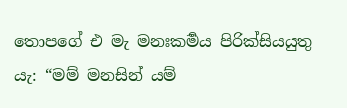තොපගේ එ මැ මනඃකර්‍මය පිරික්සියයුතු යැ: “මම් මනසින් යම්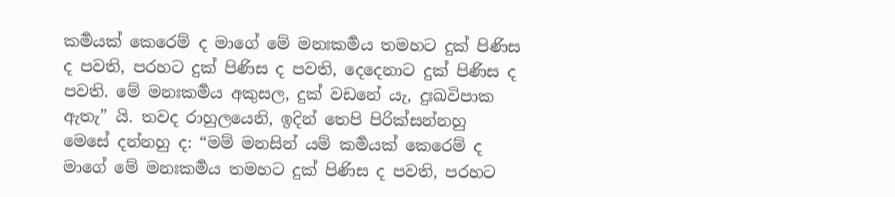කර්‍මයක් කෙරෙම් ද මාගේ මේ මනඃකර්‍මය තමහට දුක් පිණිස ද පවති, පරහට දුක් පිණිස ද පවති, දෙදෙනාට දුක් පිණිස ද පවති. මේ මනඃකර්‍මය අකුසල, දුක් වඩනේ යැ, දුඃඛවිපාක ඇතැ” යි. තවද රාහුලයෙනි, ඉදින් තෙපි පිරික්සන්නහු මෙසේ දන්නහු ද: “මම් මනසින් යම් කර්‍මයක් කෙරෙම් ද මාගේ මේ මනඃකර්‍මය තමහට දුක් පිණිස ද පවති, පරහට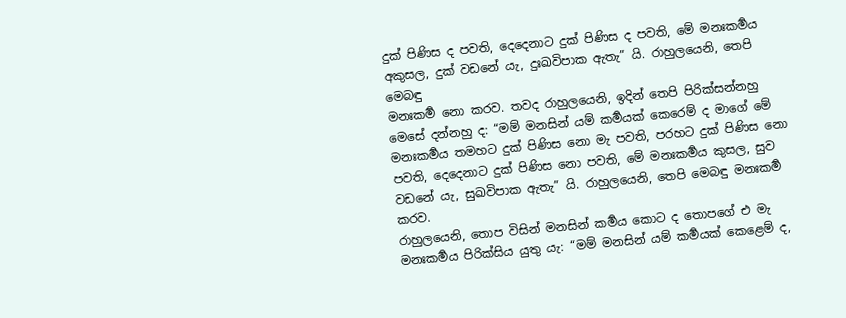දුක් පිණිස ද පවති, දෙදෙනාට දුක් පිණිස ද පවති, මේ මනඃකර්‍මය අකුසල, දුක් වඩනේ යැ, දුඃඛවිපාක ඇතැ” යි. රාහුලයෙනි, තෙපි මෙබඳු
මනඃකර්‍ම නො කරව. තවද රාහුලයෙනි, ඉදින් තෙපි පිරික්සන්නහු මෙසේ දන්නහු ද: “මම් මනසින් යම් කර්‍මයක් කෙරෙම් ද මාගේ මේ මනඃකර්‍මය තමහට දුක් පිණිස නො මැ පවති, පරහට දුක් පිණිස නො පවති, දෙදෙනාට දුක් පිණිස නො පවති, මේ මනඃකර්‍මය කුසල, සුව වඩනේ යැ, සුඛවිපාක ඇතැ” යි. රාහුලයෙනි, තෙපි මෙබඳු මනඃකර්‍ම කරව.
රාහුලයෙනි, තොප විසින් මනසින් කර්‍මය කොට ද තොපගේ එ මැ මනඃකර්‍මය පිරික්සිය යුතු යැ: “මම් මනසින් යම් කර්‍මයක් කෙළෙම් ද,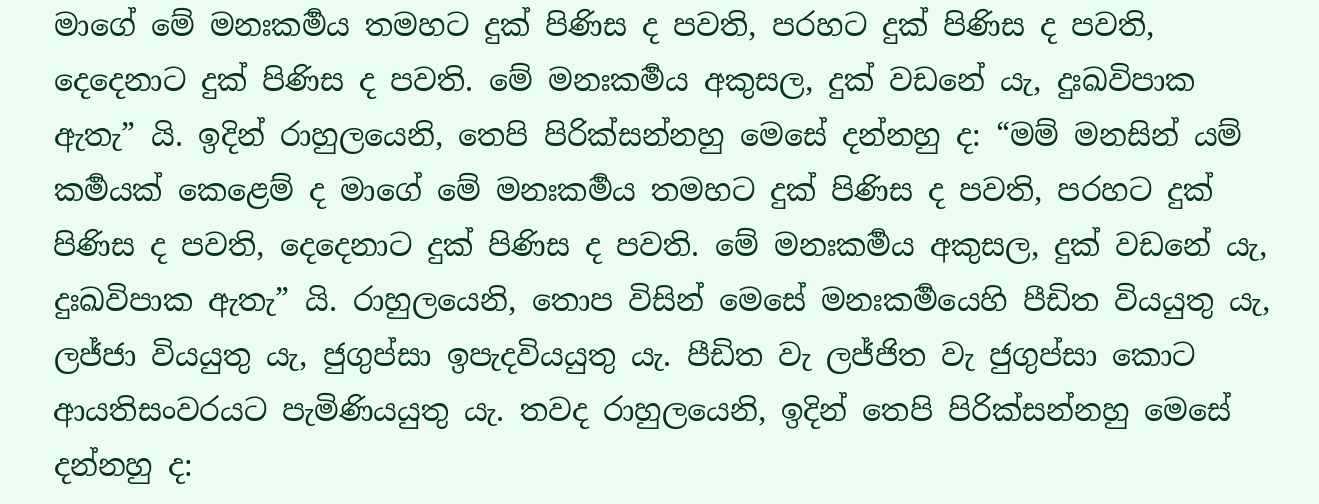මාගේ මේ මනඃකර්‍මය තමහට දුක් පිණිස ද පවති, පරහට දුක් පිණිස ද පවති, දෙදෙනාට දුක් පිණිස ද පවති. මේ මනඃකර්‍මය අකුසල, දුක් වඩනේ යැ, දුඃඛවිපාක ඇතැ” යි. ඉදින් රාහුලයෙනි, තෙපි පිරික්සන්නහු මෙසේ දන්නහු ද: “මම් මනසින් යම් කර්‍මයක් කෙළෙම් ද මාගේ මේ මනඃකර්‍මය තමහට දුක් පිණිස ද පවති, පරහට දුක් පිණිස ද පවති, දෙදෙනාට දුක් පිණිස ද පවති. මේ මනඃකර්‍මය අකුසල, දුක් වඩනේ යැ, දුඃඛවිපාක ඇතැ” යි. රාහුලයෙනි, තොප විසින් මෙසේ මනඃකර්‍මයෙහි පීඩිත වියයුතු යැ, ලජ්ජා වියයුතු යැ, ජුගුප්සා ඉපැදවියයුතු යැ. පීඩිත වැ ලජ්ජිත වැ ජුගුප්සා කොට ආයතිසංවරයට පැමිණියයුතු යැ. තවද රාහුලයෙනි, ඉදින් තෙපි පිරික්සන්නහු මෙසේ දන්නහු ද: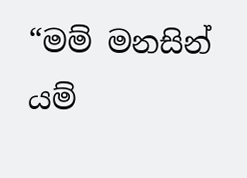“මම් මනසින් යම්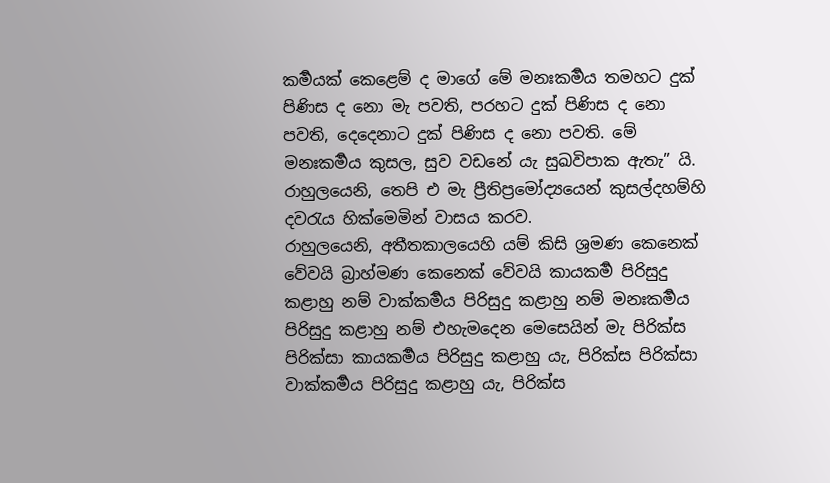කර්‍මයක් කෙළෙම් ද මාගේ මේ මනඃකර්‍මය තමහට දුක් පිණිස ද නො මැ පවති, පරහට දුක් පිණිස ද නො පවති, දෙදෙනාට දුක් පිණිස ද නො පවති. මේ මනඃකර්‍මය කුසල, සුව වඩනේ යැ සුඛවිපාක ඇතැ” යි. රාහුලයෙනි, තෙපි එ මැ ප්‍රීතිප්‍රමෝද්‍යයෙන් කුසල්දහම්හි දවරැය හික්මෙමින් වාසය කරව.
රාහුලයෙනි, අතීතකාලයෙහි යම් කිසි ශ්‍රමණ කෙනෙක් වේවයි බ්‍රාහ්මණ කෙනෙක් වේවයි කායකර්‍ම පිරිසුදු කළාහු නම් වාක්කර්‍මය පිරිසුදු කළාහු නම් මනඃකර්‍මය පිරිසුදු කළාහු නම් එහැමදෙන මෙසෙයින් මැ පිරික්ස පිරික්සා කායකර්‍මය පිරිසුදු කළාහු යැ, පිරික්ස පිරික්සා වාක්කර්‍මය පිරිසුදු කළාහු යැ, පිරික්ස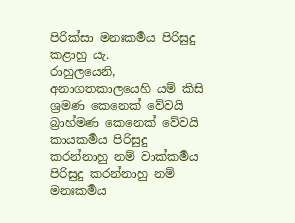පිරික්සා මනඃකර්‍මය පිරිසුදු කළාහු යැ.
රාහුලයෙනි, අනාගතකාලයෙහි යම් කිසි ශ්‍රමණ කෙනෙක් වේවයි බ්‍රාහ්මණ කෙනෙක් වේවයි කායකර්‍මය පිරිසුදු කරන්නාහු නම් වාක්කර්‍මය පිරිසුදු කරන්නාහු නම් මනඃකර්‍මය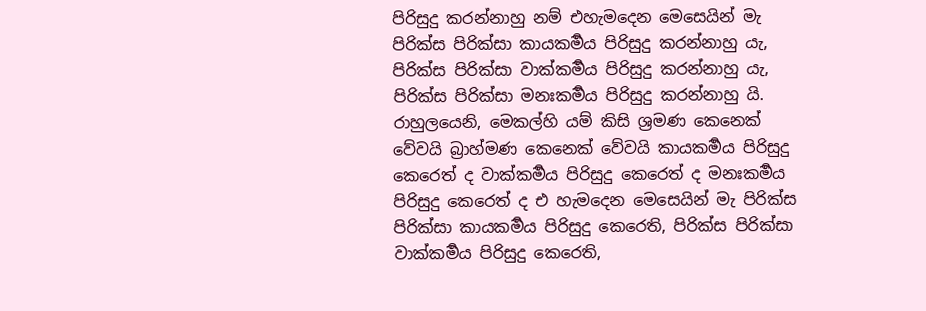පිරිසුදු කරන්නාහු නම් එහැමදෙන මෙසෙයින් මැ පිරික්ස පිරික්සා කායකර්‍මය පිරිසුදු කරන්නාහු යැ, පිරික්ස පිරික්සා වාක්කර්‍මය පිරිසුදු කරන්නාහු යැ, පිරික්ස පිරික්සා මනඃකර්‍මය පිරිසුදු කරන්නාහු යි.
රාහුලයෙනි, මෙකල්හි යම් කිසි ශ්‍රමණ කෙනෙක් වේවයි බ්‍රාහ්මණ කෙනෙක් වේවයි කායකර්‍මය පිරිසුදු කෙරෙත් ද වාක්කර්‍මය පිරිසුදු කෙරෙත් ද මනඃකර්‍මය පිරිසුදු කෙරෙත් ද එ හැමදෙන මෙසෙයින් මැ පිරික්ස පිරික්සා කායකර්‍මය පිරිසුදු කෙරෙති, පිරික්ස පිරික්සා වාක්කර්‍මය පිරිසුදු කෙරෙති,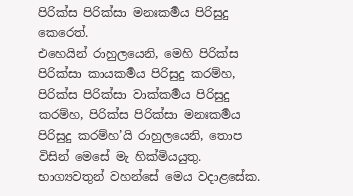පිරික්ස පිරික්සා මනඃකර්‍මය පිරිසුදු කෙරෙත්.
එහෙයින් රාහුලයෙනි, මෙහි පිරික්ස පිරික්සා කායකර්‍මය පිරිසුදු කරම්හ, පිරික්ස පිරික්සා වාක්කර්‍මය පිරිසුදු කරම්හ, පිරික්ස පිරික්සා මනඃකර්‍මය පිරිසුදු කරම්හ’යි රාහුලයෙනි, තොප විසින් මෙසේ මැ හික්මියයුතු.
භාග්‍යවතුන් වහන්සේ මෙය වදාළසේක.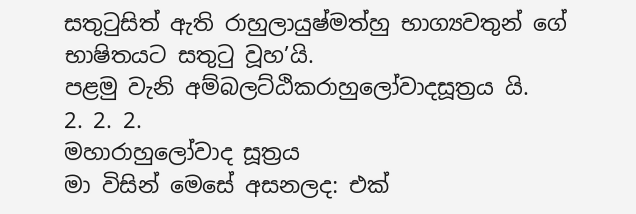සතුටුසිත් ඇති රාහුලායුෂ්මත්හු භාග්‍යවතුන් ගේ භාෂිතයට සතුටු වූහ’යි.
පළමු වැනි අම්බලට්ඨිකරාහුලෝවාදසූත්‍රය යි.
2. 2. 2.
මහාරාහුලෝවාද සූත්‍රය
මා විසින් මෙසේ අසනලද: එක්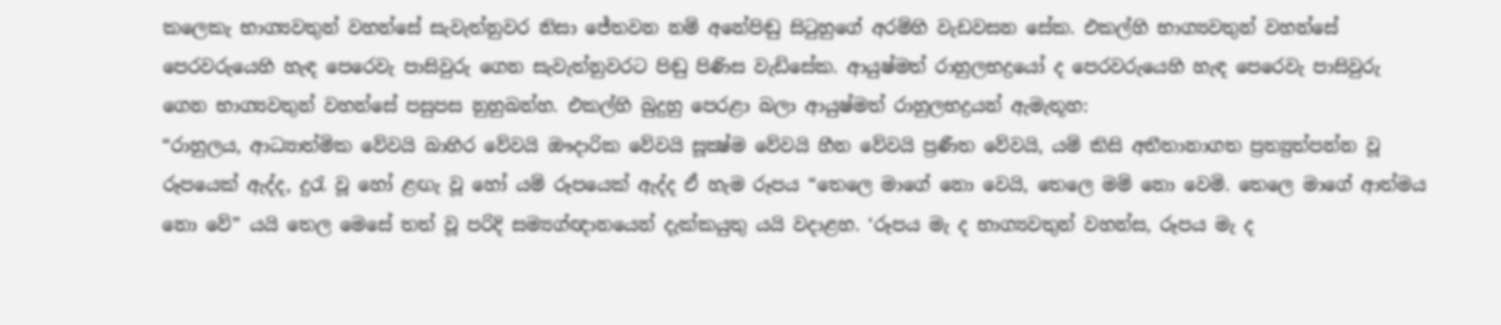කලෙකැ භාග්‍යවතුන් වහන්සේ සැවැත්නුවර නිසා ජේතවන නම් අනේපිඬු සිටුහුගේ අරම්හි වැඩවසන සේක. එකල්හි භාග්‍යවතුන් වහන්සේ පෙරවරුයෙහි හැඳ පෙරෙවැ පාසිවුරු ගෙන සැවැත්නුවරට පිඬු පිණිස වැඩිසේක. ආයුෂ්මත් රාහුලභද්‍රයෝ ද පෙරවරුයෙහි හැඳ පෙරෙවැ පාසිවුරු ගෙන භාග්‍යවතුන් වහන්සේ පසුපස නුහුබන්හ. එකල්හි බුදුහු පෙරළා බලා ආයුෂ්මත් රාහුලභද්‍රයන් ඇමැතූහ:
“රාහුලය, ආධ්‍යාත්මික වේවයි බාහිර වේවයි ඖදාරික වේවයි සූක්‍ෂ්ම වේවයි හීන වේවයි ප්‍රණීත වේවයි, යම් කිසි අතීතානාගත ප්‍රත්‍යුත්පන්න වූ රූපයෙක් ඇද්ද, දුරැ වූ හෝ ළඟැ වූ හෝ යම් රූපයෙක් ඇද්ද ඒ හැම රූපය “තෙලෙ මාගේ නො වෙයි, තෙලෙ මම් නො වෙමි. තෙලෙ මාගේ ආත්මය නො වේ” යයි තෙල මෙසේ තත් වූ පරිදි සම්‍යග්ඥානයෙන් දැක්කයුතු යයි වදාළහ. ‘රූපය මැ ද භාග්‍යවතුන් වහන්ස, රූපය මැ ද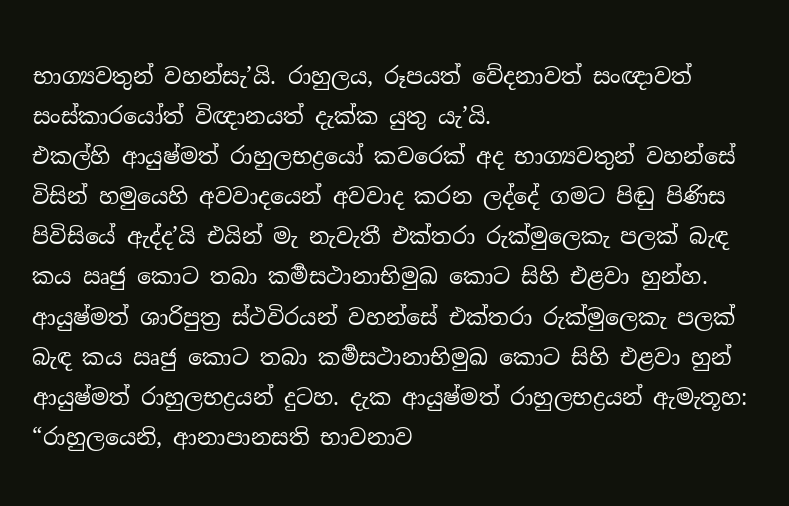භාග්‍යවතුන් වහන්සැ’යි. රාහුලය, රූපයත් වේදනාවත් සංඥාවත් සංස්කාරයෝත් විඥානයත් දැක්ක යුතු යැ’යි.
එකල්හි ආයුෂ්මත් රාහුලභද්‍රයෝ කවරෙක් අද භාග්‍යවතුන් වහන්සේ විසින් හමුයෙහි අවවාදයෙන් අවවාද කරන ලද්දේ ගමට පිඬු පිණිස පිවිසියේ ඇද්ද’යි එයින් මැ නැවැතී එක්තරා රුක්මුලෙකැ පලක් බැඳ කය ඍජු කොට තබා කර්‍මසථානාභිමුඛ කොට සිහි එළවා හුන්හ. ආයුෂ්මත් ශාරිපුත්‍ර ස්ථවිරයන් වහන්සේ එක්තරා රුක්මුලෙකැ පලක් බැඳ කය ඍජු කොට තබා කර්‍මසථානාභිමුඛ කොට සිහි එළවා හුන් ආයුෂ්මත් රාහුලභද්‍රයන් දුටහ. දැක ආයුෂ්මත් රාහුලභද්‍රයන් ඇමැතූහ: “රාහුලයෙනි, ආනාපානසති භාවනාව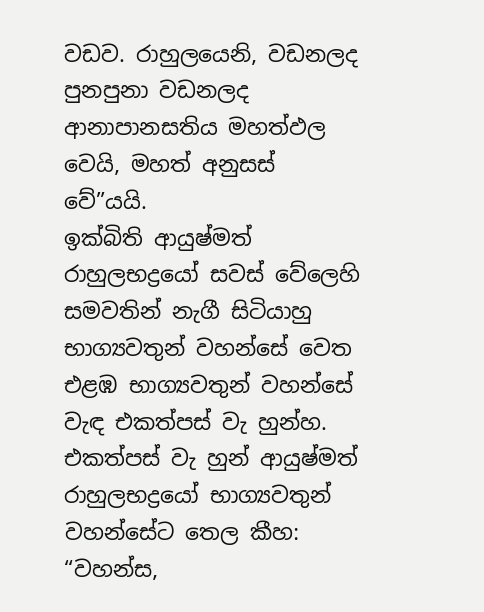වඩව. රාහුලයෙනි, වඩනලද පුනපුනා වඩනලද ආනාපානසතිය මහත්ඵල වෙයි, මහත් අනුසස් වේ”යයි.
ඉක්බිති ආයුෂ්මත් රාහුලභද්‍රයෝ සවස් වේලෙහි සමවතින් නැගී සිටියාහු භාග්‍යවතුන් වහන්සේ වෙත එළඹ භාග්‍යවතුන් වහන්සේ වැඳ එකත්පස් වැ හුන්හ. එකත්පස් වැ හුන් ආයුෂ්මත් රාහුලභද්‍රයෝ භාග්‍යවතුන් වහන්සේට තෙල කීහ: “වහන්ස,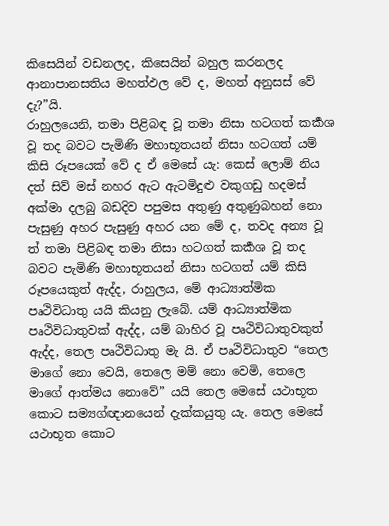කිසෙයින් වඩනලද, කිසෙයින් බහුල කරනලද ආනාපානසතිය මහත්ඵල වේ ද, මහත් අනුසස් වේ දැ?”යි.
රාහුලයෙනි, තමා පිළිබඳ වූ තමා නිසා හටගත් කර්‍කශ වූ තද බවට පැමිණි මහාභූතයන් නිසා හටගත් යම් කිසි රූපයෙක් වේ ද ඒ මෙසේ යැ: කෙස් ලොම් නිය දත් සිව් මස් නහර ඇට ඇටමිදුළු වකුගඩු හදමස් අක්මා දලබු බඩදිව පපුමස අතුණු අතුණුබහන් නො පැසුණු අහර පැසුණු අහර යන මේ ද, තවද අන්‍ය වූ ත් තමා පිළිබඳ තමා නිසා හටගත් කර්‍කශ වූ තද බවට පැමිණි මහාභූතයන් නිසා හටගත් යම් කිසි රූපයෙකුත් ඇද්ද, රාහුලය, මේ ආධ්‍යාත්මික පෘථිවිධාතු යයි කියනු ලැබේ. යම් ආධ්‍යාත්මික පෘථිවිධාතුවක් ඇද්ද, යම් බාහිර වූ පෘථිවිධාතුවකුත් ඇද්ද, තෙල පෘථිවිධාතු මැ යි. ඒ පෘථිවිධාතුව “තෙල මාගේ නො වෙයි, තෙලෙ මම් නො වෙමි, තෙලෙ මාගේ ආත්මය නොවේ” යයි තෙල මෙසේ යථාභූත කොට සම්‍යග්ඥානයෙන් දැක්කයුතු යැ. තෙල මෙසේ යථාභූත කොට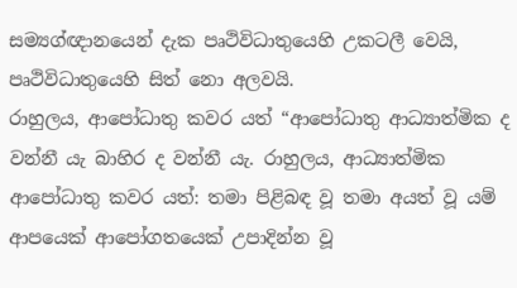සම්‍යග්ඥානයෙන් දැක පෘථිවිධාතුයෙහි උකටලී වෙයි, පෘථිවිධාතුයෙහි සිත් නො අලවයි.
රාහුලය, ආපෝධාතු කවර යත් “ආපෝධාතු ආධ්‍යාත්මික ද වන්නී යැ බාහිර ද වන්නී යැ. රාහුලය, ආධ්‍යාත්මික ආපෝධාතු කවර යත්: තමා පිළිබඳ වූ තමා අයත් වූ යම් ආපයෙක් ආපෝගතයෙක් උපාදින්න වූ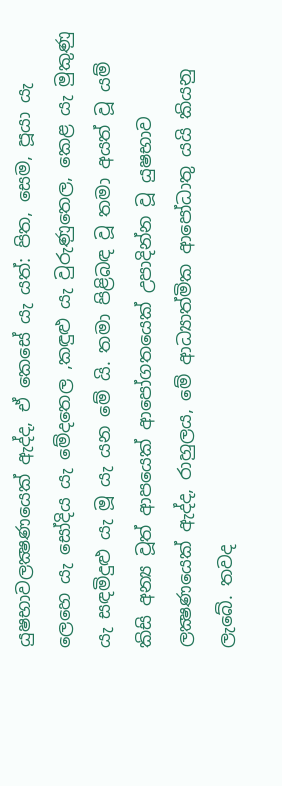යුෂභාවලක්‍ෂණයෙක් ඇද්ද, ඒ කෙසේ යැ යත්: පිත, සෙම, පූයා යැ ලෙහෙ යැ සෝදිය යැ මේදතෙල ,කඳුළු යැ වුරුණුතෙල, කෙළ යැ මුකුණු යැ සඳමිදුළු යැ මූ යැ යන මේ යි. තමා පිළිබඳ වූ තමා අයත් වූ යම් කිසි අන්‍ය වූත් ආපයෙක් ආපෝගතයෙක් උපාදින්න වූ යුෂභාව ලක්‍ෂණයෙක් ඇද්ද, රාහුලය, මේ ආධ්‍යාත්මික ආපෝධාතු යයි කියනු ලැබේ. තවද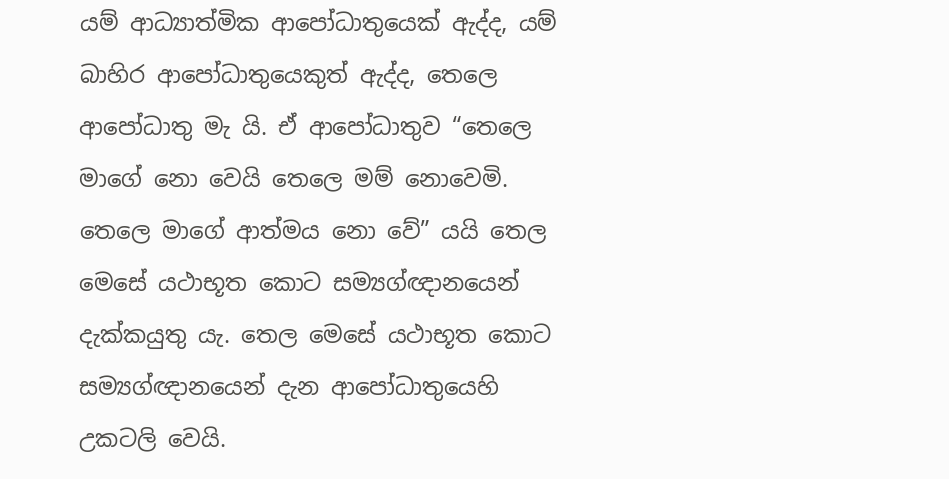යම් ආධ්‍යාත්මික ආපෝධාතුයෙක් ඇද්ද, යම් බාහිර ආපෝධාතුයෙකුත් ඇද්ද, තෙලෙ ආපෝධාතු මැ යි. ඒ ආපෝධාතුව “තෙලෙ මාගේ නො වෙයි තෙලෙ මම් නොවෙමි. තෙලෙ මාගේ ආත්මය නො වේ” යයි තෙල මෙසේ යථාභූත කොට සම්‍යග්ඥානයෙන් දැක්කයුතු යැ. තෙල මෙසේ යථාභූත කොට සම්‍යග්ඥානයෙන් දැන ආපෝධාතුයෙහි උකටලි වෙයි.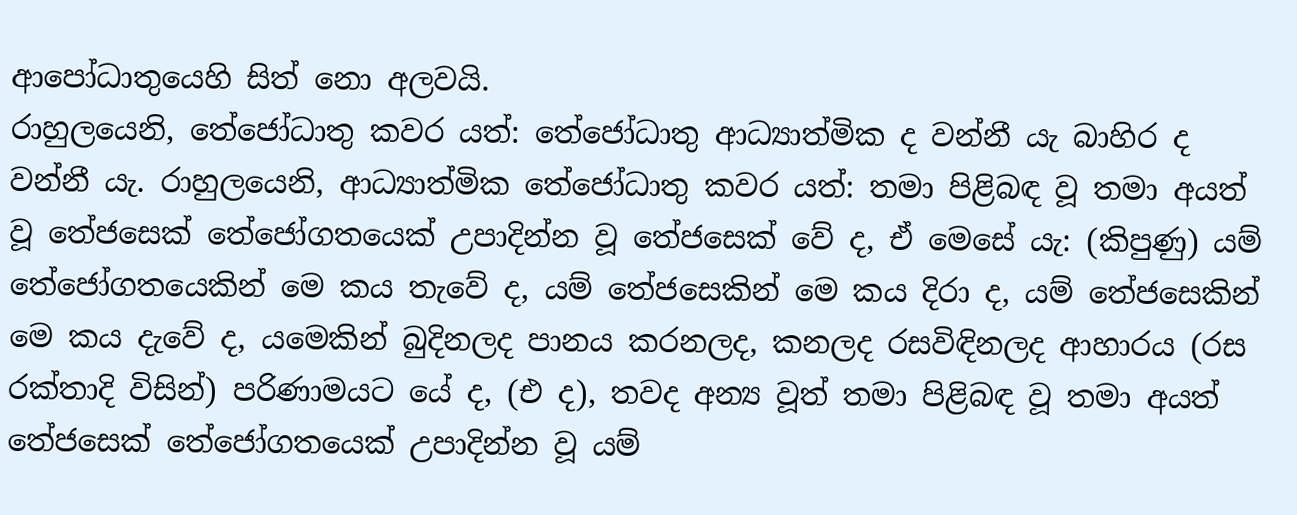ආපෝධාතුයෙහි සිත් නො අලවයි.
රාහුලයෙනි, තේජෝධාතු කවර යත්: තේජෝධාතු ආධ්‍යාත්මික ද වන්නී යැ බාහිර ද වන්නී යැ. රාහුලයෙනි, ආධ්‍යාත්මික තේජෝධාතු කවර යත්: තමා පිළිබඳ වූ තමා අයත් වූ තේජසෙක් තේජෝගතයෙක් උපාදින්න වූ තේජසෙක් වේ ද, ඒ මෙසේ යැ: (කිපුණු) යම් තේජෝගතයෙකින් මෙ කය තැවේ ද, යම් තේජසෙකින් මෙ කය දිරා ද, යම් තේජසෙකින් මෙ කය දැවේ ද, යමෙකින් බුදිනලද පානය කරනලද, කනලද රසවිඳිනලද ආහාරය (රස රක්තාදි විසින්) පරිණාමයට යේ ද, (එ ද), තවද අන්‍ය වූත් තමා පිළිබඳ වූ තමා අයත් තේජසෙක් තේජෝගතයෙක් උපාදින්න වූ යම්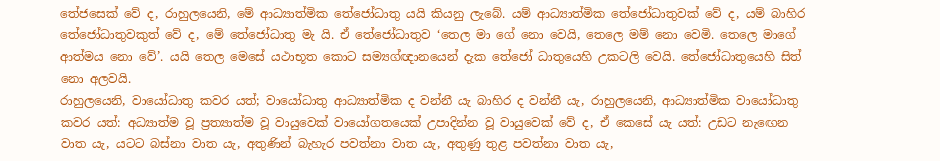තේජසෙක් වේ ද, රාහුලයෙනි, මේ ආධ්‍යාත්මික තේජෝධාතු යයි කියනු ලැබේ. යම් ආධ්‍යාත්මික තේජෝධාතුවක් වේ ද, යම් බාහිර තේජෝධාතුවකුත් වේ ද, මේ තේජෝධාතු මැ යි. ඒ තේජෝධාතුව ‘තෙල මා ගේ නො වෙයි, තෙලෙ මම් නො වෙමි. තෙලෙ මාගේ ආත්මය නො වේ’. යයි තෙල මෙසේ යථාභූත කොට සම්‍යග්ඥානයෙන් දැක තේජෝ ධාතුයෙහි උකටලි වෙයි. තේජෝධාතුයෙහි සිත් නො අලවයි.
රාහුලයෙනි, වායෝධාතු කවර යත්; වායෝධාතු ආධ්‍යාත්මික ද වන්නී යැ බාහිර ද වන්නී යැ, රාහුලයෙනි, ආධ්‍යාත්මික වායෝධාතු කවර යත්: අධ්‍යාත්ම වූ ප්‍රත්‍යාත්ම වූ වායුවෙක් වායෝගතයෙක් උපාදින්න වූ වායුවෙක් වේ ද, ඒ කෙසේ යැ යත්: උඩට නැඟෙන වාත යැ, යටට බස්නා වාත යැ, අතුණින් බැහැර පවත්නා වාත යැ, අතුණු තුළ පවත්නා වාත යැ,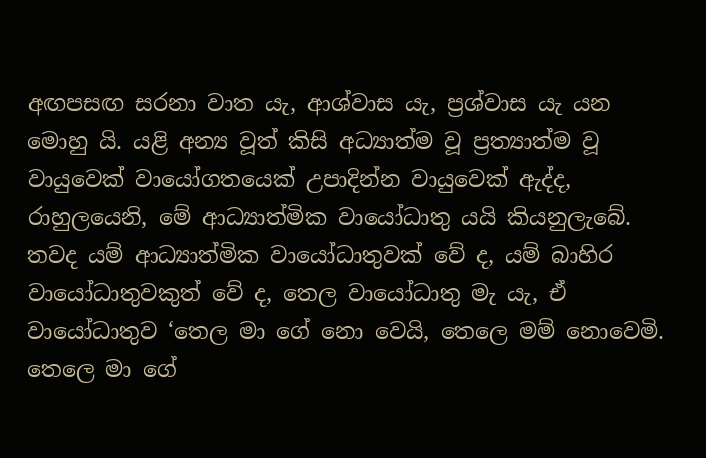අඟපසඟ සරනා වාත යැ, ආශ්වාස යැ, ප්‍රශ්වාස යැ යන මොහු යි. යළි අන්‍ය වූත් කිසි අධ්‍යාත්ම වූ ප්‍රත්‍යාත්ම වූ වායුවෙක් වායෝගතයෙක් උපාදින්න වායුවෙක් ඇද්ද, රාහුලයෙනි, මේ ආධ්‍යාත්මික වායෝධාතු යයි කියනුලැබේ. තවද යම් ආධ්‍යාත්මික වායෝධාතුවක් වේ ද, යම් බාහිර වායෝධාතුවකුත් වේ ද, තෙල වායෝධාතු මැ යැ, ඒ වායෝධාතුව ‘තෙල මා ගේ නො වෙයි, තෙලෙ මම් නොවෙමි. තෙලෙ මා ගේ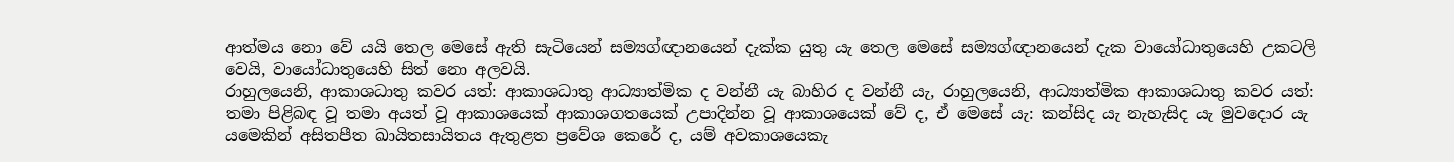ආත්මය නො වේ යයි තෙල මෙසේ ඇති සැටියෙන් සම්‍යග්ඥානයෙන් දැක්ක යුතු යැ තෙල මෙසේ සම්‍යග්ඥානයෙන් දැක වායෝධාතුයෙහි උකටලි වෙයි, වායෝධාතුයෙහි සිත් නො අලවයි.
රාහුලයෙනි, ආකාශධාතු කවර යත්: ආකාශධාතු ආධ්‍යාත්මික ද වන්නී යැ බාහිර ද වන්නී යැ, රාහුලයෙනි, ආධ්‍යාත්මික ආකාශධාතු කවර යත්: තමා පිළිබඳ වූ තමා අයත් වූ ආකාශයෙක් ආකාශගතයෙක් උපාදින්න වූ ආකාශයෙක් වේ ද, ඒ මෙසේ යැ: කන්සිද යැ නැහැසිද යැ මුවදොර යැ යමෙකින් අසිතපීත ඛායිතසායිතය ඇතුළත ප්‍රවේශ කෙරේ ද, යම් අවකාශයෙකැ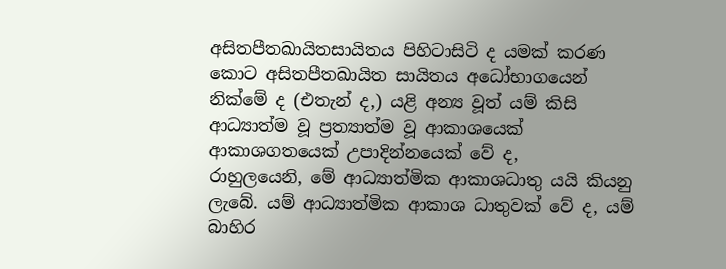අසිතපීතඛායිතසායිතය පිහිටාසිටි ද යමක් කරණ කොට අසිතපීතඛායිත සායිතය අධෝභාගයෙන් නික්මේ ද (එතැන් ද,) යළි අන්‍ය වූත් යම් කිසි ආධ්‍යාත්ම වූ ප්‍රත්‍යාත්ම වූ ආකාශයෙක් ආකාශගතයෙක් උපාදින්නයෙක් වේ ද,
රාහුලයෙනි, මේ ආධ්‍යාත්මික ආකාශධාතු යයි කියනු ලැබේ. යම් ආධ්‍යාත්මික ආකාශ ධාතුවක් වේ ද, යම් බාහිර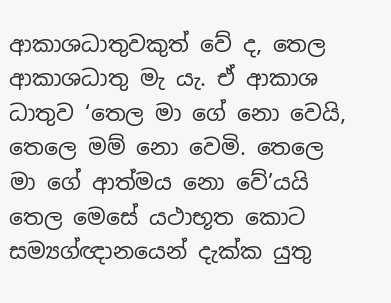ආකාශධාතුවකුත් වේ ද, තෙල ආකාශධාතු මැ යැ. ඒ ආකාශ ධාතුව ‘තෙල මා ගේ නො වෙයි, තෙලෙ මම් නො වෙමි. තෙලෙ මා ගේ ආත්මය නො වේ’යයි තෙල මෙසේ යථාභූත කොට සම්‍යග්ඥානයෙන් දැක්ක යුතු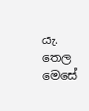යැ. තෙල මෙසේ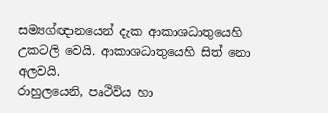සම්‍යග්ඥානයෙන් දැක ආකාශධාතුයෙහි උකටලි වෙයි. ආකාශධාතුයෙහි සිත් නො අලවයි.
රාහුලයෙනි, පෘථිවිය හා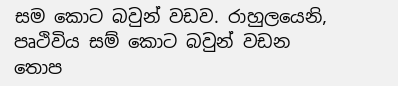සම කොට බවුන් වඩව. රාහුලයෙනි, පෘථිවිය සම් කොට බවුන් වඩන තොප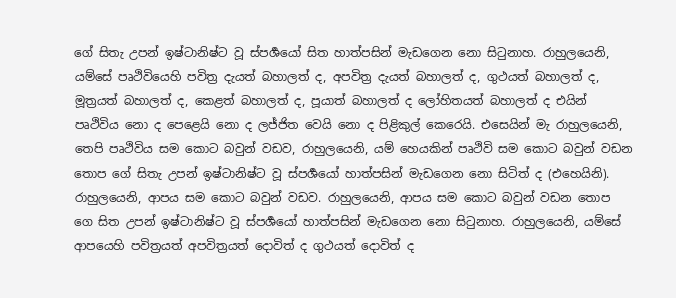ගේ සිතැ උපන් ඉෂ්ටානිෂ්ට වූ ස්පර්‍ශයෝ සිත හාත්පසින් මැඩගෙන නො සිටුනාහ. රාහුලයෙනි, යම්සේ පෘථිවියෙහි පවිත්‍ර දැයත් බහාලත් ද, අපවිත්‍ර දැයත් බහාලත් ද, ගුථයත් බහාලත් ද, මූත්‍රයත් බහාලත් ද, කෙළත් බහාලත් ද, පූයාත් බහාලත් ද ලෝහිතයත් බහාලත් ද එයින් පෘථිවිය නො ද පෙළෙයි නො ද ලජ්ජිත වෙයි නො ද පිළිකුල් කෙරෙයි. එසෙයින් මැ රාහුලයෙනි, තෙපි පෘථිවිය සම කොට බවුන් වඩව, රාහුලයෙනි, යම් හෙයකින් පෘථිවි සම කොට බවුන් වඩන තොප ගේ සිතැ උපන් ඉෂ්ටානිෂ්ට වූ ස්පර්‍ශයෝ හාත්පසින් මැඩගෙන නො සිටිත් ද (එහෙයිනි).
රාහුලයෙනි, ආපය සම කොට බවුන් වඩව. රාහුලයෙනි, ආපය සම කොට බවුන් වඩන තොප ගෙ සිත උපන් ඉෂ්ටානිෂ්ට වූ ස්පර්‍ශයෝ හාත්පසින් මැඩගෙන නො සිටුනාහ. රාහුලයෙනි, යම්සේ ආපයෙහි පවිත්‍රයත් අපවිත්‍රයත් දොවිත් ද ගුථයත් දොවිත් ද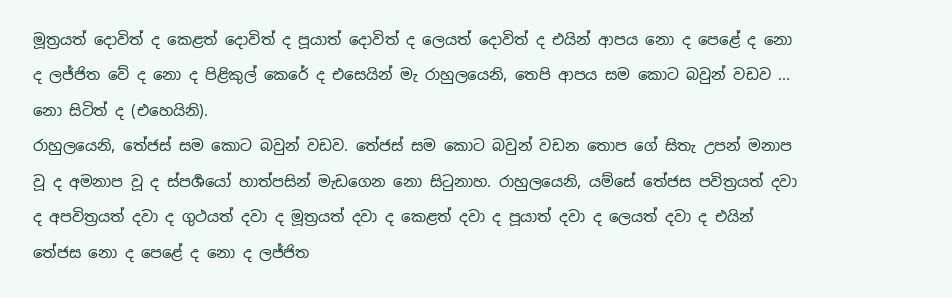මූත්‍රයත් දොවිත් ද කෙළත් දොවිත් ද පූයාත් දොවිත් ද ලෙයත් දොවිත් ද එයින් ආපය නො ද පෙළේ ද නො ද ලජ්ජිත වේ ද නො ද පිළිකුල් කෙරේ ද එසෙයින් මැ රාහුලයෙනි, තෙපි ආපය සම කොට බවුන් වඩව ... නො සිටිත් ද (එහෙයිනි).
රාහුලයෙනි, තේජස් සම කොට බවුන් වඩව. තේජස් සම කොට බවුන් වඩන තොප ගේ සිතැ උපන් මනාප වූ ද අමනාප වූ ද ස්පර්‍ශයෝ හාත්පසින් මැඩගෙන නො සිටුනාහ. රාහුලයෙනි, යම්සේ තේජස පවිත්‍රයත් දවා ද අපවිත්‍රයත් දවා ද ගුථයත් දවා ද මූත්‍රයත් දවා ද කෙළත් දවා ද පූයාත් දවා ද ලෙයත් දවා ද එයින් තේජස නො ද පෙළේ ද නො ද ලජ්ජිත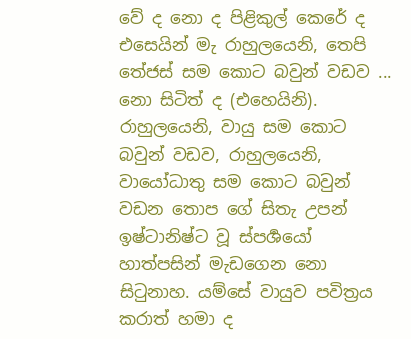වේ ද නො ද පිළිකුල් කෙරේ ද එසෙයින් මැ රාහුලයෙනි, තෙපි තේජස් සම කොට බවුන් වඩව ... නො සිටිත් ද (එහෙයිනි).
රාහුලයෙනි, වායු සම කොට බවුන් වඩව, රාහුලයෙනි, වායෝධාතු සම කොට බවුන් වඩන තොප ගේ සිතැ උපන් ඉෂ්ටානිෂ්ට වූ ස්පර්‍ශයෝ හාත්පසින් මැඩගෙන නො සිටුනාහ. යම්සේ වායුව පවිත්‍රය කරාත් හමා ද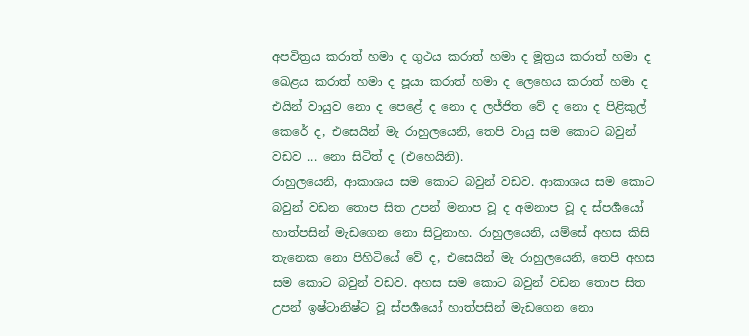අපවිත්‍රය කරාත් හමා ද ගුථය කරාත් හමා ද මූත්‍රය කරාත් හමා ද ඛෙළය කරාත් හමා ද පූයා කරාත් හමා ද ලෙහෙය කරාත් හමා ද එයින් වායුව නො ද පෙළේ ද නො ද ලජ්ජිත වේ ද නො ද පිළිකුල් කෙරේ ද, එසෙයින් මැ රාහුලයෙනි, තෙපි වායු සම කොට බවුන් වඩව ... නො සිටිත් ද (එහෙයිනි).
රාහුලයෙනි, ආකාශය සම කොට බවුන් වඩව. ආකාශය සම කොට බවුන් වඩන තොප සිත උපන් මනාප වූ ද අමනාප වූ ද ස්පර්‍ශයෝ හාත්පසින් මැඩගෙන නො සිටුනාහ. රාහුලයෙනි, යම්සේ අහස කිසි තැනෙක නො පිහිටියේ වේ ද, එසෙයින් මැ රාහුලයෙනි, තෙපි අහස සම කොට බවුන් වඩව. අහස සම කොට බවුන් වඩන තොප සිත උපන් ඉෂ්ටානිෂ්ට වූ ස්පර්‍ශයෝ හාත්පසින් මැඩගෙන නො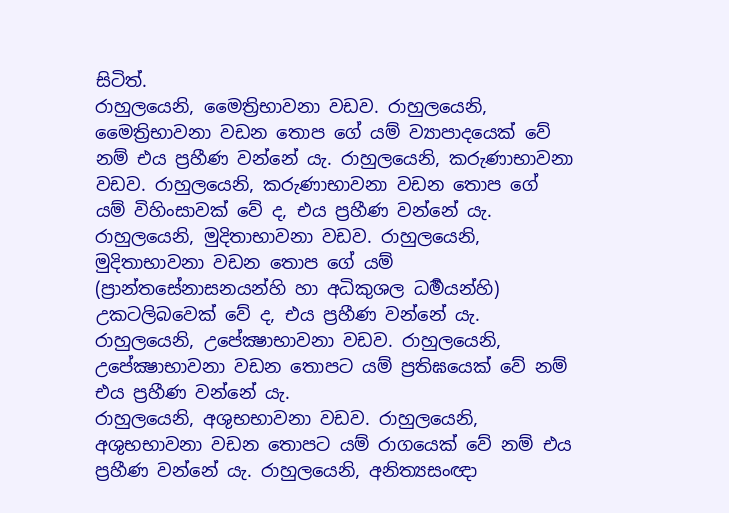සිටිත්.
රාහුලයෙනි, මෛත්‍රිභාවනා වඩව. රාහුලයෙනි, මෛත්‍රිභාවනා වඩන තොප ගේ යම් ව්‍යාපාදයෙක් වේ නම් එය ප්‍රහීණ වන්නේ යැ. රාහුලයෙනි, කරුණාභාවනා වඩව. රාහුලයෙනි, කරුණාභාවනා වඩන තොප ගේ යම් විහිංසාවක් වේ ද, එය ප්‍රහීණ වන්නේ යැ. රාහුලයෙනි, මුදිතාභාවනා වඩව. රාහුලයෙනි, මුදිතාභාවනා වඩන තොප ගේ යම් (ප්‍රාන්තසේනාසනයන්හි හා අධිකුශල ධර්‍මයන්හි) උකටලිබවෙක් වේ ද, එය ප්‍රහීණ වන්නේ යැ. රාහුලයෙනි, උපේක්‍ෂාභාවනා වඩව. රාහුලයෙනි, උපේක්‍ෂාභාවනා වඩන තොපට යම් ප්‍රතිඝයෙක් වේ නම් එය ප්‍රහීණ වන්නේ යැ.
රාහුලයෙනි, අශුභභාවනා වඩව. රාහුලයෙනි, අශුභභාවනා වඩන තොපට යම් රාගයෙක් වේ නම් එය ප්‍රහීණ වන්නේ යැ. රාහුලයෙනි, අනිත්‍යසංඥා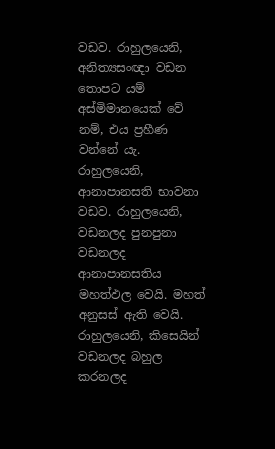වඩව. රාහුලයෙනි, අනිත්‍යසංඥා වඩන තොපට යම් අස්මිමානයෙක් වේ නම්, එය ප්‍රහීණ වන්නේ යැ.
රාහුලයෙනි, ආනාපානසති භාවනා වඩව. රාහුලයෙනි, වඩනලද පුනපුනා වඩනලද ආනාපානසතිය මහත්ඵල වෙයි. මහත් අනුසස් ඇති වෙයි. රාහුලයෙනි, කිසෙයින් වඩනලද බහුල කරනලද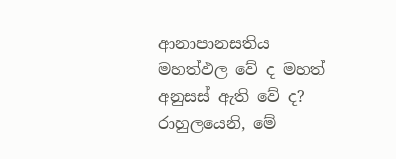ආනාපානසතිය මහත්ඵල වේ ද මහත් අනුසස් ඇති වේ ද? රාහුලයෙනි, මේ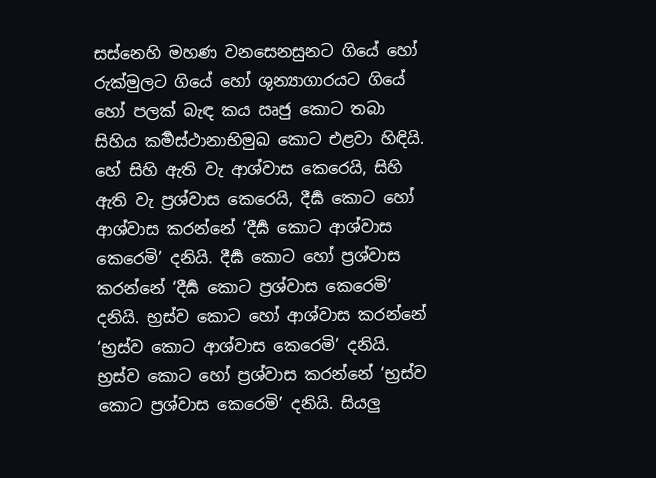සස්නෙහි මහණ වනසෙනසුනට ගියේ හෝ රුක්මුලට ගියේ හෝ ශුන්‍යාගාරයට ගියේ හෝ පලක් බැඳ කය ඍජු කොට තබා සිහිය කර්‍මස්ථානාභිමුඛ කොට එළවා හිඳියි. හේ සිහි ඇති වැ ආශ්වාස කෙරෙයි, සිහි ඇති වැ ප්‍රශ්වාස කෙරෙයි, දීර්‍ඝ කොට හෝ ආශ්වාස කරන්නේ ‘දීර්‍ඝ කොට ආශ්වාස කෙරෙමි’ දනියි. දීර්‍ඝ කොට හෝ ප්‍රශ්වාස කරන්නේ ‘දීර්‍ඝ කොට ප්‍රශ්වාස කෙරෙමි’ දනියි. භ්‍රස්ව කොට හෝ ආශ්වාස කරන්නේ ‘භ්‍රස්ව කොට ආශ්වාස කෙරෙමි’ දනියි. භ්‍රස්ව කොට හෝ ප්‍රශ්වාස කරන්නේ ‘භ්‍රස්ව කොට ප්‍රශ්වාස කෙරෙමි’ දනියි. සියලු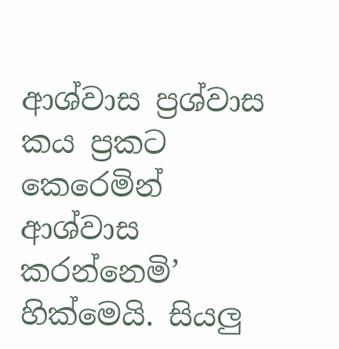ආශ්වාස ප්‍රශ්වාස කය ප්‍රකට කෙරෙමින් ආශ්වාස කරන්නෙමි’ හික්මෙයි. සියලු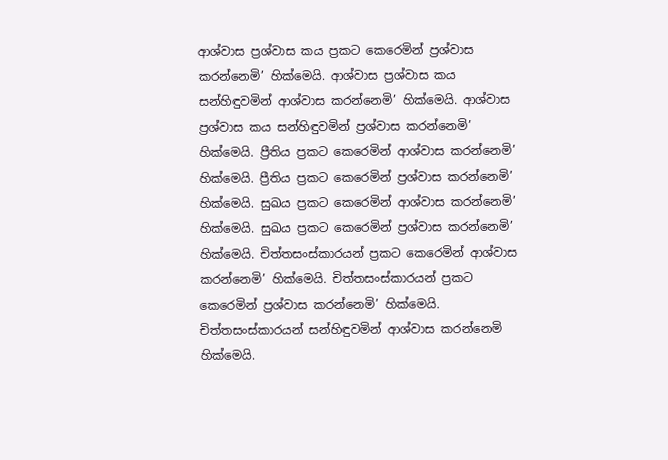ආශ්වාස ප්‍රශ්වාස කය ප්‍රකට කෙරෙමින් ප්‍රශ්වාස කරන්නෙමි’ හික්මෙයි. ආශ්වාස ප්‍රශ්වාස කය සන්හිඳුවමින් ආශ්වාස කරන්නෙමි’ හික්මෙයි. ආශ්වාස ප්‍රශ්වාස කය සන්හිඳුවමින් ප්‍රශ්වාස කරන්නෙමි’ හික්මෙයි. ප්‍රීතිය ප්‍රකට කෙරෙමින් ආශ්වාස කරන්නෙමි’ හික්මෙයි. ප්‍රීතිය ප්‍රකට කෙරෙමින් ප්‍රශ්වාස කරන්නෙමි’ හික්මෙයි. සුඛය ප්‍රකට කෙරෙමින් ආශ්වාස කරන්නෙමි’ හික්මෙයි. සුඛය ප්‍රකට කෙරෙමින් ප්‍රශ්වාස කරන්නෙමි’ හික්මෙයි. චිත්තසංස්කාරයන් ප්‍රකට කෙරෙමින් ආශ්වාස කරන්නෙමි’ හික්මෙයි. චිත්තසංස්කාරයන් ප්‍රකට කෙරෙමින් ප්‍රශ්වාස කරන්නෙමි’ හික්මෙයි. චිත්තසංස්කාරයන් සන්හිඳුවමින් ආශ්වාස කරන්නෙමි හික්මෙයි.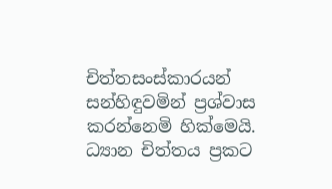චිත්තසංස්කාරයන් සන්හිඳුවමින් ප්‍රශ්වාස කරන්නෙමි හික්මෙයි. ධ්‍යාන චිත්තය ප්‍රකට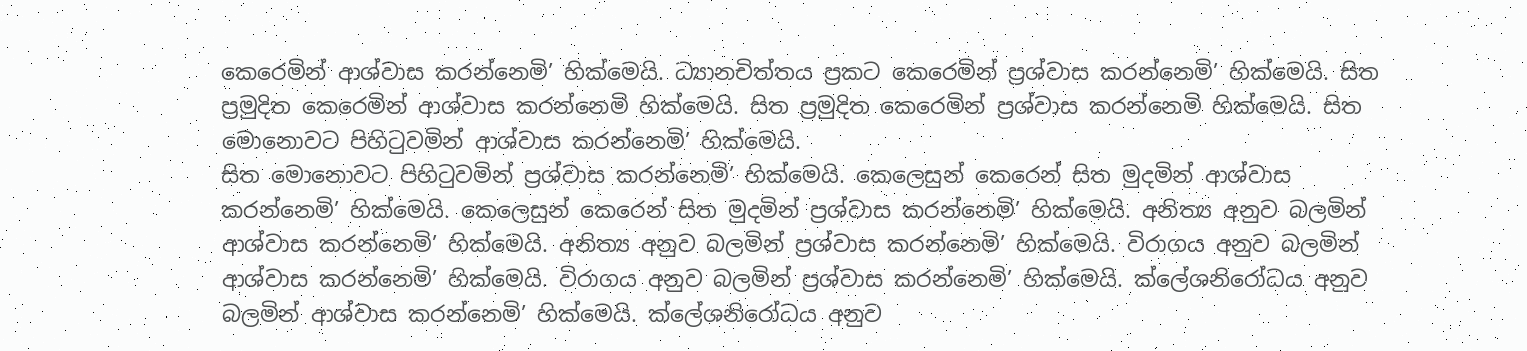කෙරෙමින් ආශ්වාස කරන්නෙමි’ හික්මෙයි. ධ්‍යානචිත්තය ප්‍රකට කෙරෙමින් ප්‍රශ්වාස කරන්නෙමි’ හික්මෙයි. සිත ප්‍රමුදිත කෙරෙමින් ආශ්වාස කරන්නෙමි හික්මෙයි. සිත ප්‍රමුදිත කෙරෙමින් ප්‍රශ්වාස කරන්නෙමි හික්මෙයි. සිත මොනොවට පිහිටුවමින් ආශ්වාස කරන්නෙමි’ හික්මෙයි.
සිත මොනොවට පිහිටුවමින් ප්‍රශ්වාස කරන්නෙමි’ හික්මෙයි. කෙලෙසුන් කෙරෙන් සිත මුදමින් ආශ්වාස කරන්නෙමි’ හික්මෙයි. කෙලෙසුන් කෙරෙන් සිත මුදමින් ප්‍රශ්වාස කරන්නෙමි’ හික්මෙයි. අනිත්‍ය අනුව බලමින් ආශ්වාස කරන්නෙමි’ හික්මෙයි. අනිත්‍ය අනුව බලමින් ප්‍රශ්වාස කරන්නෙමි’ හික්මෙයි. විරාගය අනුව බලමින් ආශ්වාස කරන්නෙමි’ හික්මෙයි. විරාගය අනුව බලමින් ප්‍රශ්වාස කරන්නෙමි’ හික්මෙයි. ක්ලේශනිරෝධය අනුව බලමින් ආශ්වාස කරන්නෙමි’ හික්මෙයි. ක්ලේශනිරෝධය අනුව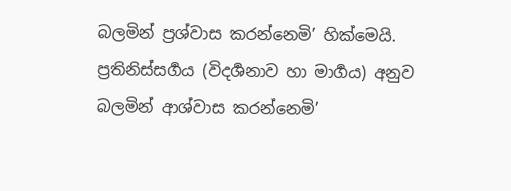බලමින් ප්‍රශ්වාස කරන්නෙමි’ හික්මෙයි. ප්‍රතිනිස්සර්‍ගය (විදර්‍ශනාව හා මාර්‍ගය) අනුව බලමින් ආශ්වාස කරන්නෙමි’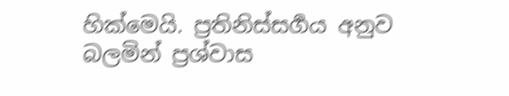හික්මෙයි. ප්‍රතිනිස්සර්‍ගය අනුව බලමින් ප්‍රශ්වාස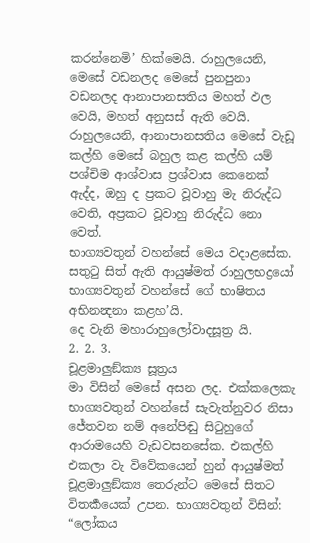කරන්නෙමි’ හික්මෙයි. රාහුලයෙනි, මෙසේ වඩනලද මෙසේ පුනපුනා වඩනලද ආනාපානසතිය මහත් ඵල වෙයි, මහත් අනුසස් ඇති වෙයි. රාහුලයෙනි, ආනාපානසතිය මෙසේ වැඩූ කල්හි මෙසේ බහුල කළ කල්හි යම් පශ්චිම ආශ්වාස ප්‍රශ්වාස කෙනෙක් ඇද්ද, ඔහු ද ප්‍රකට වූවාහු මැ නිරුද්ධ වෙති, අප්‍රකට වූවාහු නිරුද්ධ නො වෙත්.
භාග්‍යවතුන් වහන්සේ මෙය වදාළසේක. සතුටු සිත් ඇති ආයුෂ්මත් රාහුලභද්‍රයෝ භාග්‍යවතුන් වහන්සේ ගේ භාෂිතය අභිනන්‍දනා කළහ’යි.
දෙ වැනි මහාරාහුලෝවාදසූත්‍ර යි.
2. 2. 3.
චූළමාලුඞ්ක්‍ය සූත්‍රය
මා විසින් මෙසේ අසන ලද. එක්කලෙකැ භාග්‍යවතුන් වහන්සේ සැවැත්නුවර නිසා ජේතවන නම් අනේපිඬු සිටුහුගේ ආරාමයෙහි වැඩවසනසේක. එකල්හි එකලා වැ විවේකයෙන් හුන් ආයුෂ්මත් චූළමාලුඞ්ක්‍ය තෙරුන්ට මෙසේ සිතට විතර්‍කයෙක් උපන. භාග්‍යවතුන් විසින්: “ලෝකය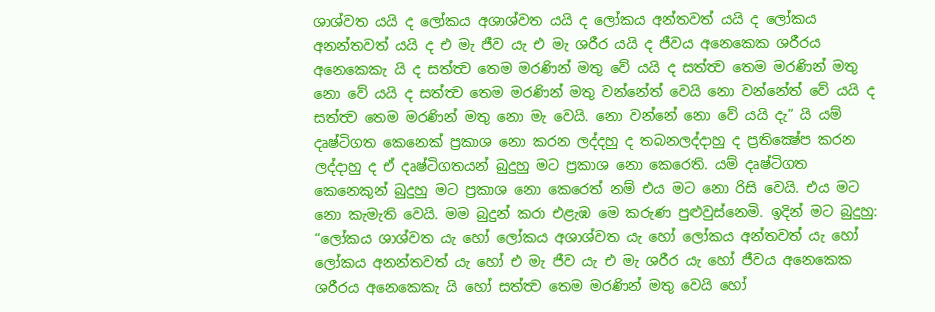ශාශ්වත යයි ද ලෝකය අශාශ්වත යයි ද ලෝකය අන්තවත් යයි ද ලෝකය අනන්තවත් යයි ද එ මැ ජීව යැ එ මැ ශරීර යයි ද ජීවය අනෙකෙක ශරීරය අනෙකෙකැ යි ද සත්ත්‍ව තෙම මරණින් මතු වේ යයි ද සත්ත්‍ව තෙම මරණින් මතු නො වේ යයි ද සත්ත්‍ව තෙම මරණින් මතු වන්නේත් වෙයි නො වන්නේත් වේ යයි ද සත්ත්‍ව තෙම මරණින් මතු නො මැ වෙයි. නො වන්නේ නො වේ යයි දැ” යි යම් දෘෂ්ටිගත කෙනෙක් ප්‍රකාශ නො කරන ලද්දහු ද තබනලද්දාහු ද ප්‍රතික්‍ෂේප කරන ලද්දාහු ද ඒ දෘෂ්ටිගතයන් බුදුහු මට ප්‍රකාශ නො කෙරෙති. යම් දෘෂ්ටිගත කෙනෙකුන් බුදුහු මට ප්‍රකාශ නො කෙරෙත් නම් එය මට නො රිසි වෙයි. එය මට නො කැමැති වෙයි. මම බුදුන් කරා එළැඹ මෙ කරුණ පුළුවුස්නෙමි. ඉදින් මට බුදුහු: “ලෝකය ශාශ්වත යැ හෝ ලෝකය අශාශ්වත යැ හෝ ලෝකය අන්තවත් යැ හෝ ලෝකය අනන්තවත් යැ හෝ එ මැ ජීව යැ එ මැ ශරීර යැ හෝ ජීවය අනෙකෙක ශරීරය අනෙකෙකැ යි හෝ සත්ත්‍ව තෙම මරණින් මතු වෙයි හෝ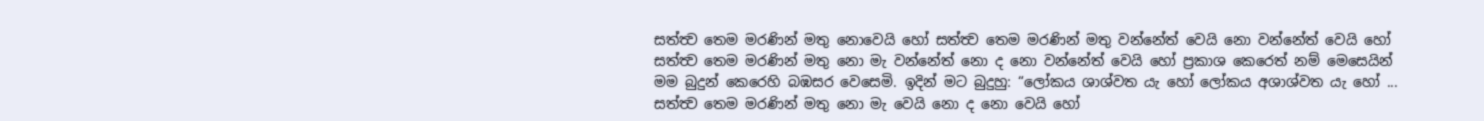සත්ත්‍ව තෙම මරණින් මතු නොවෙයි හෝ සත්ත්‍ව තෙම මරණින් මතු වන්නේත් වෙයි නො වන්නේත් වෙයි හෝ සත්ත්‍ව තෙම මරණින් මතු නො මැ වන්නේත් නො ද නො වන්නේත් වෙයි හෝ ප්‍රකාශ කෙරෙත් නම් මෙසෙයින් මම බුදුන් කෙරෙහි බඹසර වෙසෙමි. ඉදින් මට බුදුහු: “ලෝකය ශාශ්වත යැ හෝ ලෝකය අශාශ්වත යැ හෝ ... සත්ත්‍ව තෙම මරණින් මතු නො මැ වෙයි නො ද නො වෙයි හෝ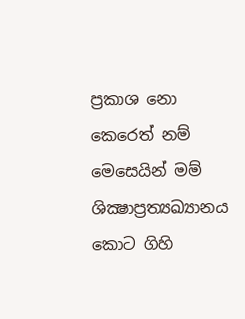ප්‍රකාශ නො කෙරෙත් නම් මෙසෙයින් මම් ශික්‍ෂාප්‍රත්‍යඛ්‍යානය කොට ගිහි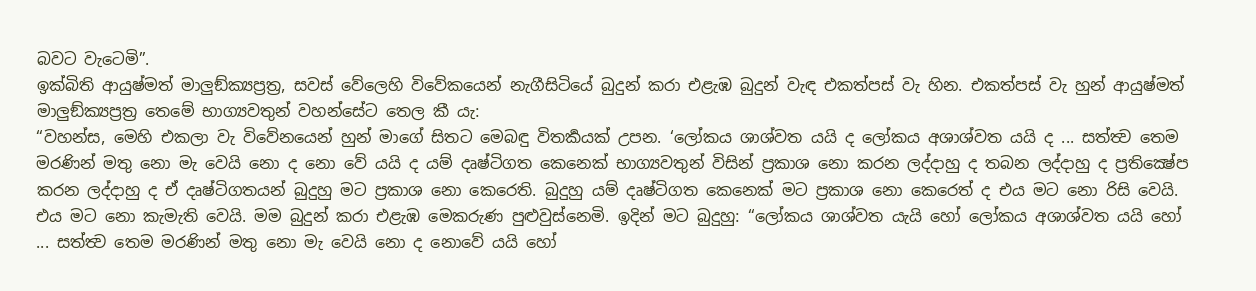බවට වැටෙමි”.
ඉක්බිති ආයුෂ්මත් මාලුඞ්ක්‍යප්‍රත්‍ර, සවස් වේලෙහි විවේකයෙන් නැගීසිටියේ බුදුන් කරා එළැඹ බුදුන් වැඳ එකත්පස් වැ හින. එකත්පස් වැ හුන් ආයුෂ්මත් මාලුඞ්ක්‍යප්‍රත්‍ර තෙමේ භාග්‍යවතුන් වහන්සේට තෙල කී යැ:
“වහන්ස, මෙහි එකලා වැ විවේනයෙන් හුන් මාගේ සිතට මෙබඳු විතර්‍කයක් උපන. ‘ලෝකය ශාශ්වත යයි ද ලෝකය අශාශ්වත යයි ද ... සත්ත්‍ව තෙම මරණින් මතු නො මැ වෙයි නො ද නො වේ යයි ද යම් දෘෂ්ටිගත කෙනෙක් භාග්‍යවතුන් විසින් ප්‍රකාශ නො කරන ලද්දාහු ද තබන ලද්දාහු ද ප්‍රතික්‍ෂේප කරන ලද්දාහු ද ඒ දෘෂ්ටිගතයන් බුදුහු මට ප්‍රකාශ නො කෙරෙති. බුදුහු යම් දෘෂ්ටිගත කෙනෙක් මට ප්‍රකාශ නො කෙරෙත් ද එය මට නො රිසි වෙයි. එය මට නො කැමැති වෙයි. මම බුදුන් කරා එළැඹ මෙකරුණ පුළුවුස්නෙමි. ඉදින් මට බුදුහු: “ලෝකය ශාශ්වත යැයි හෝ ලෝකය අශාශ්වත යයි හෝ ... සත්ත්‍ව තෙම මරණින් මතු නො මැ වෙයි නො ද නොවේ යයි හෝ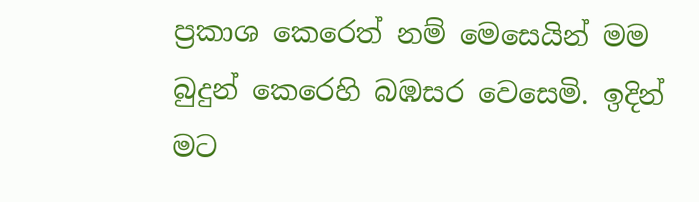ප්‍රකාශ කෙරෙත් නම් මෙසෙයින් මම බුදුන් කෙරෙහි බඹසර වෙසෙමි. ඉදින් මට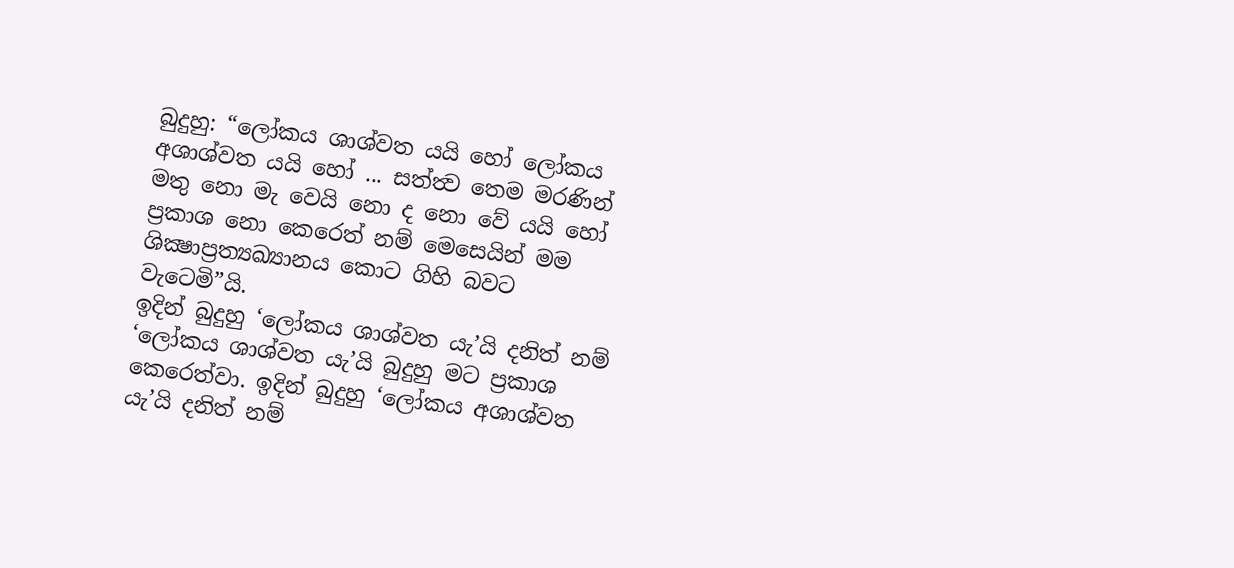බුදුහු: “ලෝකය ශාශ්වත යයි හෝ ලෝකය අශාශ්වත යයි හෝ ... සත්ත්‍ව තෙම මරණින් මතු නො මැ වෙයි නො ද නො වේ යයි හෝ ප්‍රකාශ නො කෙරෙත් නම් මෙසෙයින් මම ශික්‍ෂාප්‍රත්‍යඛ්‍යානය කොට ගිහි බවට වැටෙමි”යි.
ඉදින් බුදුහු ‘ලෝකය ශාශ්වත යැ’යි දනිත් නම් ‘ලෝකය ශාශ්වත යැ’යි බුදුහු මට ප්‍රකාශ කෙරෙත්වා. ඉදින් බුදුහු ‘ලෝකය අශාශ්වත යැ’යි දනිත් නම්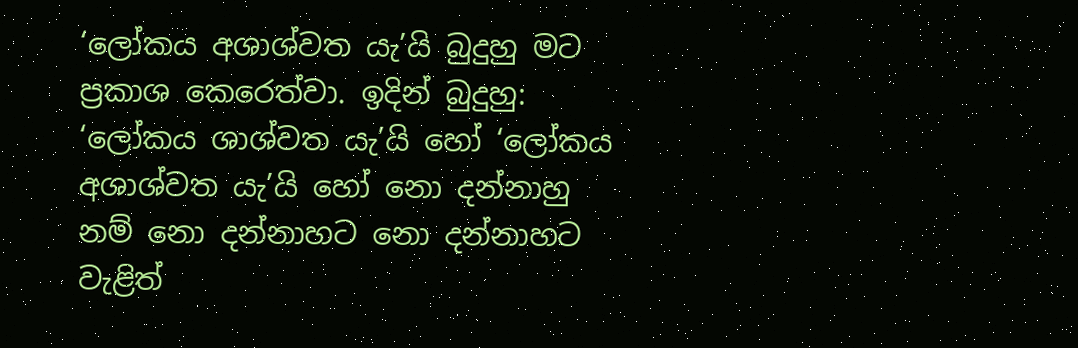‘ලෝකය අශාශ්වත යැ’යි බුදුහු මට ප්‍රකාශ කෙරෙත්වා. ඉදින් බුදුහු: ‘ලෝකය ශාශ්වත යැ’යි හෝ ‘ලෝකය අශාශ්වත යැ’යි හෝ නො දන්නාහු නම් නො දන්නාහට නො දන්නාහට වැළිත්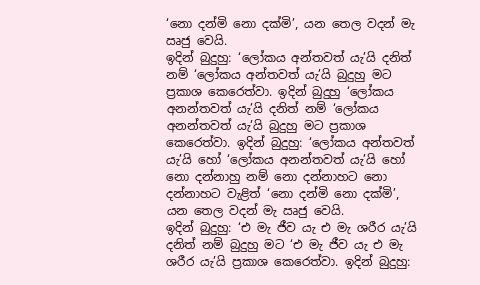‘නො දන්මි නො දක්මි’, යන තෙල වදන් මැ ඍජු වෙයි.
ඉදින් බුදුහු: ‘ලෝකය අන්තවත් යැ’යි දනිත් නම් ‘ලෝකය අන්තවත් යැ’යි බුදුහු මට ප්‍රකාශ කෙරෙත්වා. ඉදින් බුදුහු ‘ලෝකය අනන්තවත් යැ’යි දනිත් නම් ‘ලෝකය අනන්තවත් යැ’යි බුදුහු මට ප්‍රකාශ කෙරෙත්වා. ඉදින් බුදුහු: ‘ලෝකය අන්තවත් යැ’යි හෝ ‘ලෝකය අනන්තවත් යැ’යි හෝ නො දන්නාහු නම් නො දන්නාහට නො දන්නාහට වැළිත් ‘නො දන්මි නො දක්මි’, යන තෙල වදන් මැ ඍජු වෙයි.
ඉදින් බුදුහු: ‘එ මැ ජීව යැ එ මැ ශරීර යැ’යි දනිත් නම් බුදුහු මට ‘එ මැ ජීව යැ එ මැ ශරීර යැ’යි ප්‍රකාශ කෙරෙත්වා. ඉදින් බුදුහු: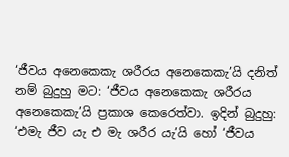‘ජීවය අනෙකෙකැ ශරීරය අනෙකෙකැ’යි දනිත් නම් බුදුහු මට: ‘ජීවය අනෙකෙකැ ශරීරය අනෙකෙකැ’යි ප්‍රකාශ කෙරෙත්වා. ඉදින් බුදුහු: ‘එමැ ජීව යැ එ මැ ශරීර යැ’යි හෝ ‘ජීවය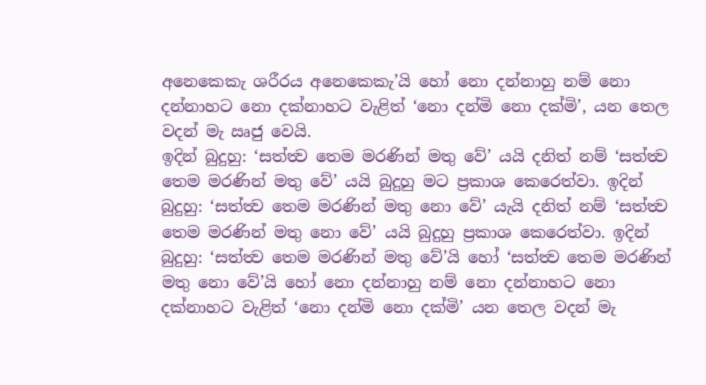අනෙකෙකැ ශරීරය අනෙකෙකැ’යි හෝ නො දන්නාහු නම් නො දන්නාහට නො දක්නාහට වැළිත් ‘නො දන්මි නො දක්මි’, යන තෙල වදන් මැ ඍජු වෙයි.
ඉදින් බුදුහු: ‘සත්ත්‍ව තෙම මරණින් මතු වේ’ යයි දනිත් නම් ‘සත්ත්‍ව තෙම මරණින් මතු වේ’ යයි බුදුහු මට ප්‍රකාශ කෙරෙත්වා. ඉදින් බුදුහු: ‘සත්ත්‍ව තෙම මරණින් මතු නො වේ’ යැයි දනිත් නම් ‘සත්ත්‍ව තෙම මරණින් මතු නො වේ’ යයි බුදුහු ප්‍රකාශ කෙරෙත්වා. ඉදින් බුදුහු: ‘සත්ත්‍ව තෙම මරණින් මතු වේ’යි හෝ ‘සත්ත්‍ව තෙම මරණින් මතු නො වේ’යි හෝ නො දන්නාහු නම් නො දන්නාහට නො දක්නාහට වැළිත් ‘නො දන්මි නො දක්මි’ යන තෙල වදන් මැ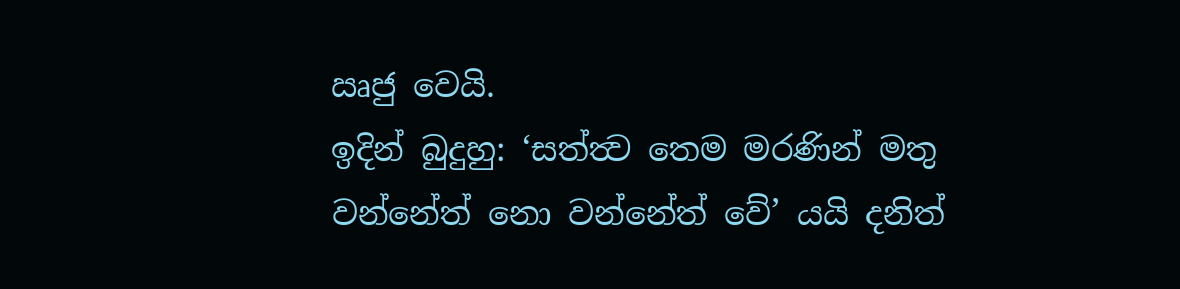ඍජු වෙයි.
ඉදින් බුදුහු: ‘සත්ත්‍ව තෙම මරණින් මතු වන්නේත් නො වන්නේත් වේ’ යයි දනිත්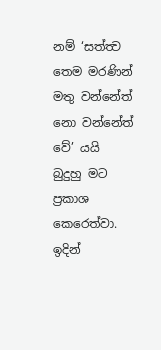නම් ‘සත්ත්‍ව තෙම මරණින් මතු වන්නේත් නො වන්නේත් වේ’ යයි බුදුහු මට ප්‍රකාශ කෙරෙත්වා. ඉදින්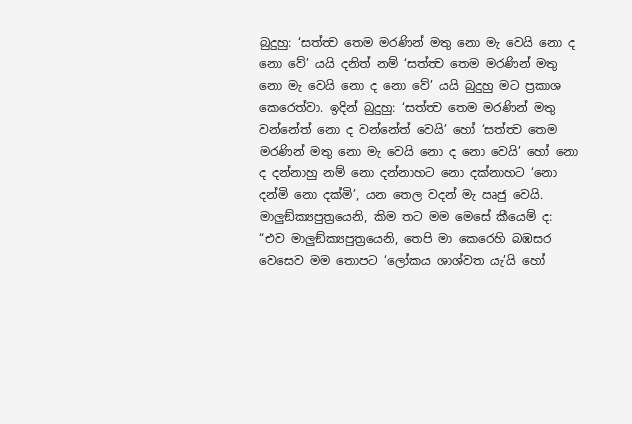බුදුහු: ‘සත්ත්‍ව තෙම මරණින් මතු නො මැ වෙයි නො ද නො වේ’ යයි දනිත් නම් ‘සත්ත්‍ව තෙම මරණින් මතු නො මැ වෙයි නො ද නො වේ’ යයි බුදුහු මට ප්‍රකාශ කෙරෙත්වා. ඉදින් බුදුහු: ‘සත්ත්‍ව තෙම මරණින් මතු වන්නේත් නො ද වන්නේත් වෙයි’ හෝ ‘සත්ත්‍ව තෙම මරණින් මතු නො මැ වෙයි නො ද නො වෙයි’ හෝ නො ද දන්නාහු නම් නො දන්නාහට නො දක්නාහට ‘නො දන්මි නො දක්මි’, යන තෙල වදන් මැ ඍජු වෙයි.
මාලුඞ්ක්‍යපුත්‍රයෙනි, කිම තට මම මෙසේ කීයෙම් ද: “එව මාලුඞ්ක්‍යපුත්‍රයෙනි, තෙපි මා කෙරෙහි බඹසර වෙසෙව මම තොපට ‘ලෝකය ශාශ්වත යැ’යි හෝ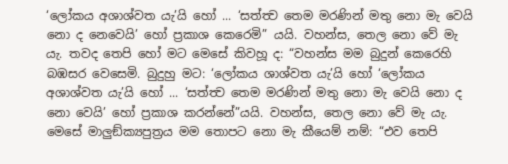‘ලෝකය අශාශ්වත යැ’යි හෝ ... ‘සත්ත්‍ව තෙම මරණින් මතු නො මැ වෙයි නො ද නෙවෙයි’ හෝ ප්‍රකාශ කෙරෙමි” යයි. වහන්ස, තෙල නො වේ මැ යැ. තවද තෙපි හෝ මට මෙසේ කිවහූ ද: “වහන්ස මම බුදුන් කෙරෙහි බඹසර වෙසෙමි. බුදුහු මට: ‘ලෝකය ශාශ්වත යැ’යි හෝ ‘ලෝකය අශාශ්වත යැ’යි හෝ ... ‘සත්ත්‍ව තෙම මරණින් මතු නො මැ වෙයි නො ද නො වෙයි’ හෝ ප්‍රකාශ කරන්නේ”යයි. වහන්ස, තෙල නො වේ මැ යැ.
මෙසේ මාලුඞ්ක්‍යපුත්‍රය මම තොපට නො මැ කීයෙම් නම්: “එව තෙපි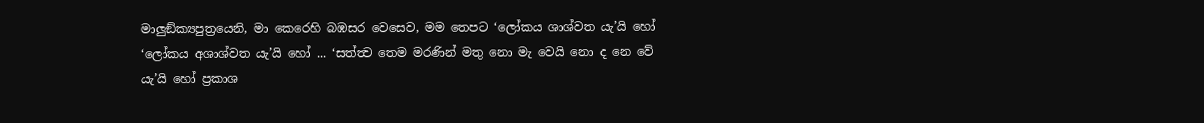මාලුඞ්ක්‍යපුත්‍රයෙනි, මා කෙරෙහි බඹසර වෙසෙව, මම තෙපට ‘ලෝකය ශාශ්වත යැ’යි හෝ ‘ලෝකය අශාශ්වත යැ’යි හෝ ... ‘සත්ත්‍ව තෙම මරණින් මතු නො මැ වෙයි නො ද නෙ වේ යැ’යි හෝ ප්‍රකාශ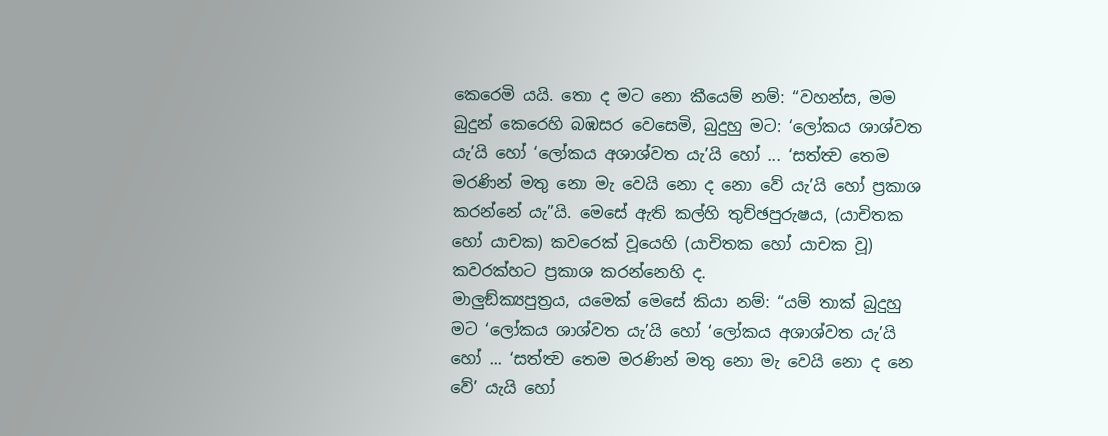කෙරෙමි යයි. තො ද මට නො කීයෙම් නම්: “වහන්ස, මම බුදුන් කෙරෙහි බඹසර වෙසෙමි, බුදුහු මට: ‘ලෝකය ශාශ්වත යැ’යි හෝ ‘ලෝකය අශාශ්වත යැ’යි හෝ ... ‘සත්ත්‍ව තෙම මරණින් මතු නො මැ වෙයි නො ද නො වේ යැ’යි හෝ ප්‍රකාශ කරන්නේ යැ”යි. මෙසේ ඇති කල්හි තුච්ඡපුරුෂය, (යාචිතක හෝ යාචක) කවරෙක් වූයෙහි (යාචිතක හෝ යාචක වූ) කවරක්හට ප්‍රකාශ කරන්නෙහි ද.
මාලුඞ්ක්‍යපුත්‍රය, යමෙක් මෙසේ කියා නම්: “යම් තාක් බුදුහු මට ‘ලෝකය ශාශ්වත යැ’යි හෝ ‘ලෝකය අශාශ්වත යැ’යි හෝ ... ‘සත්ත්‍ව තෙම මරණින් මතු නො මැ වෙයි නො ද නෙ වේ’ යැයි හෝ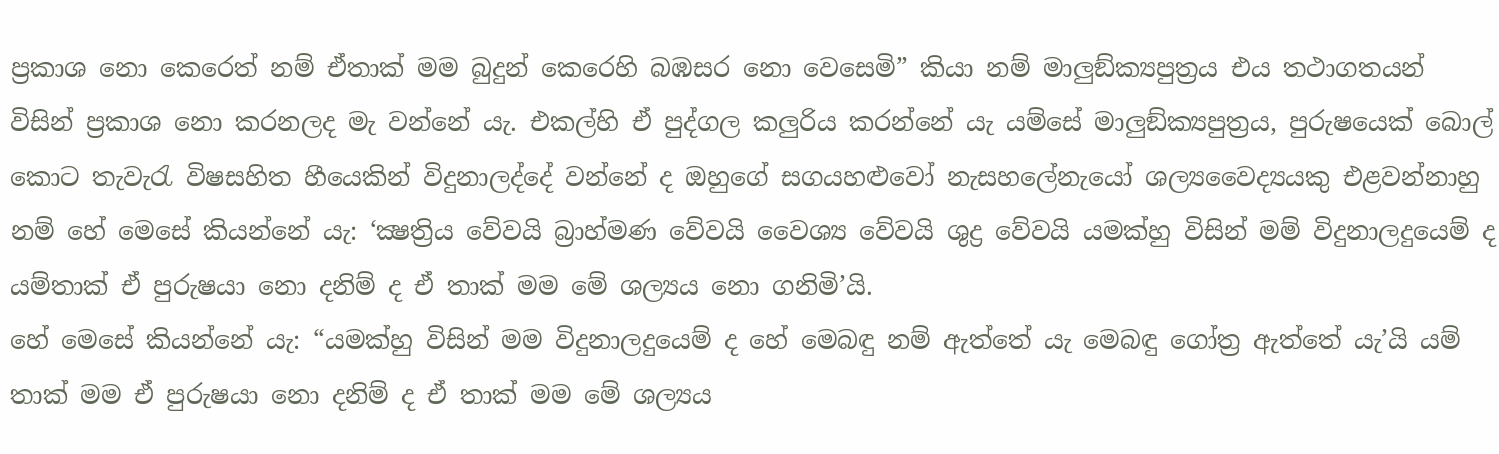ප්‍රකාශ නො කෙරෙත් නම් ඒතාක් මම බුදුන් කෙරෙහි බඹසර නො වෙසෙමි” කියා නම් මාලුඞ්ක්‍යපුත්‍රය එය තථාගතයන් විසින් ප්‍රකාශ නො කරනලද මැ වන්නේ යැ. එකල්හි ඒ පුද්ගල කලුරිය කරන්නේ යැ යම්සේ මාලුඞ්ක්‍යපුත්‍රය, පුරුෂයෙක් බොල් කොට තැවැරැ විෂසහිත හීයෙකින් විදුනාලද්දේ වන්නේ ද ඔහුගේ සගයහළුවෝ නැසහලේනැයෝ ශල්‍යවෛද්‍යයකු එළවන්නාහු නම් හේ මෙසේ කියන්නේ යැ: ‘ක්‍ෂත්‍රිය වේවයි බ්‍රාහ්මණ වේවයි වෛශ්‍ය වේවයි ශුද්‍ර වේවයි යමක්හු විසින් මම් විදුනාලදුයෙම් ද යම්තාක් ඒ පුරුෂයා නො දනිම් ද ඒ තාක් මම මේ ශල්‍යය නො ගනිමි’යි.
හේ මෙසේ කියන්නේ යැ: “යමක්හු විසින් මම විදුනාලදුයෙම් ද හේ මෙබඳු නම් ඇත්තේ යැ මෙබඳු ගෝත්‍ර ඇත්තේ යැ’යි යම් තාක් මම ඒ පුරුෂයා නො දනිම් ද ඒ තාක් මම මේ ශල්‍යය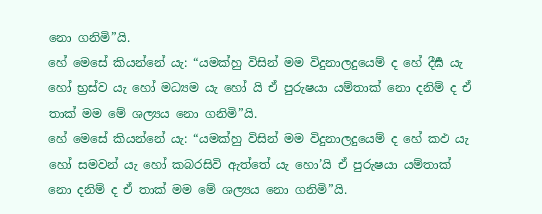නො ගනිමි”යි.
හේ මෙසේ කියන්නේ යැ: “යමක්හු විසින් මම විදුනාලදුයෙම් ද හේ දීර්‍ඝ යැ හෝ භ්‍රස්ව යැ හෝ මධ්‍යම යැ හෝ යි ඒ පුරුෂයා යම්තාක් නො දනිම් ද ඒ තාක් මම මේ ශල්‍යය නො ගනිමි”යි.
හේ මෙසේ කියන්නේ යැ: “යමක්හු විසින් මම විදුනාලදුයෙම් ද හේ කඵ යැ හෝ සමවන් යැ හෝ කබරසිවි ඇත්තේ යැ හො’යි ඒ පුරුෂයා යම්තාක් නො දනිම් ද ඒ තාක් මම මේ ශල්‍යය නො ගනිමි”යි.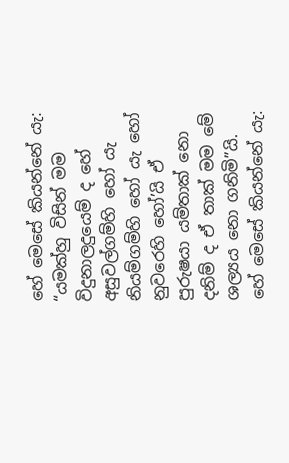හේ මෙසේ කියන්නේ යැ: “යමක්හු විසින් මම විදුනාලදුයෙම් ද හේ අසුවල්ගම්හි හෝ යැ නියම්ගම්හි හෝ යැ හෝ නුවරෙහි හෝ’යි ඒ පුරුෂයා යම්තාක් නො දනිම් ද ඒ තාක් මම මේ ශල්‍යය නො ගනිමි”යි.
හේ මෙසේ කියන්නේ යැ: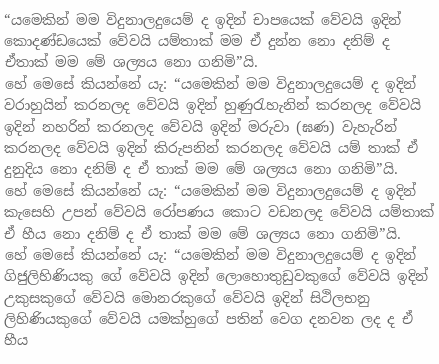“යමෙකින් මම විදුනාලදුයෙම් ද ඉදින් චාපයෙක් වේවයි ඉදින් කොදණ්ඩයෙක් වේවයි යම්තාක් මම ඒ දුන්න නො දනිම් ද ඒතාක් මම මේ ශල්‍යය නො ගනිමි”යි.
හේ මෙසේ කියන්නේ යැ: “යමෙකින් මම විදුනාලදුයෙම් ද ඉදින් වරාහුයින් කරනලද වේවයි ඉදින් හුණුරැහැනින් කරනලද වේවයි ඉදින් නහරින් කරනලද වේවයි ඉදින් මරුවා (ඝණ) වැහැරින් කරනලද වේවයි ඉදින් කිරුපනින් කරනලද වේවයි යම් තාක් ඒ දුනුදිය නො දනිම් ද ඒ තාක් මම මේ ශල්‍යය නො ගනිමි”යි.
හේ මෙසේ කියන්නේ යැ: “යමෙකින් මම විදුනාලදුයෙම් ද ඉදින් කැසෙහි උපන් වේවයි රෝපණය කොට වඩනලද වේවයි යම්තාක් ඒ හීය නො දනිම් ද ඒ තාක් මම මේ ශල්‍යය නො ගනිමි”යි.
හේ මෙසේ කියන්නේ යැ: “යමෙකින් මම විදුනාලදුයෙම් ද ඉදින් ගිජුලිහිණියකු ගේ වේවයි ඉදින් ලොහොතුඩුවකුගේ වේවයි ඉදින් උකුසකුගේ වේවයි මොනරකුගේ වේවයි ඉදින් සිථිලභනු ලිහිණියකුගේ වේවයි යමක්හුගේ පතින් වෙග දනවන ලද ද ඒ හීය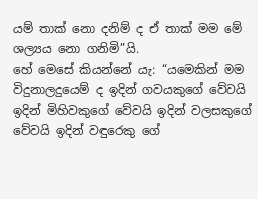යම් තාක් නො දනිම් ද ඒ තාක් මම මේ ශල්‍යය නො ගනිමි”යි.
හේ මෙසේ කියන්නේ යැ: “යමෙකින් මම විදුනාලදුයෙම් ද ඉදින් ගවයකුගේ වේවයි ඉදින් මිහිවකුගේ වේවයි ඉදින් වලසකුගේ වේවයි ඉදින් වඳුරෙකු ගේ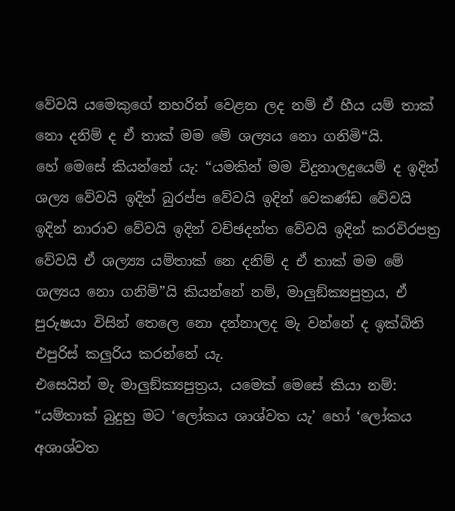වේවයි යමෙකුගේ නහරින් වෙළන ලද නම් ඒ හීය යම් තාක් නො දනිම් ද ඒ තාක් මම මේ ශල්‍යය නො ගනිමි“යි.
හේ මෙසේ කියන්නේ යැ: “යමකින් මම විදුනාලදුයෙම් ද ඉදින් ශල්‍ය වේවයි ඉදින් බුරප්ප වේවයි ඉදින් වෙකණ්ඩ වේවයි ඉදින් නාරාව වේවයි ඉදින් වච්ඡදන්ත වේවයි ඉදින් කරවිරපත්‍ර වේවයි ඒ ශල්‍ය්‍ය යම්තාක් නෙ දනිම් ද ඒ තාක් මම මේ ශල්‍යය නො ගනිමි”යි කියන්නේ නම්, මාලුඞ්ක්‍යපුත්‍රය, ඒ පුරුෂයා විසින් තෙලෙ නො දන්නාලද මැ වන්නේ ද ඉක්බිති එපුරිස් කලුරිය කරන්නේ යැ.
එසෙයින් මැ මාලුඞ්ක්‍යපුත්‍රය, යමෙක් මෙසේ කියා නම්: “යම්තාක් බුදුහු මට ‘ලෝකය ශාශ්වත යැ’ හෝ ‘ලෝකය අශාශ්වත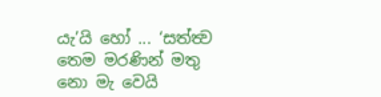යැ’යි හෝ ... ‘සත්ත්‍ව තෙම මරණින් මතු නො මැ වෙයි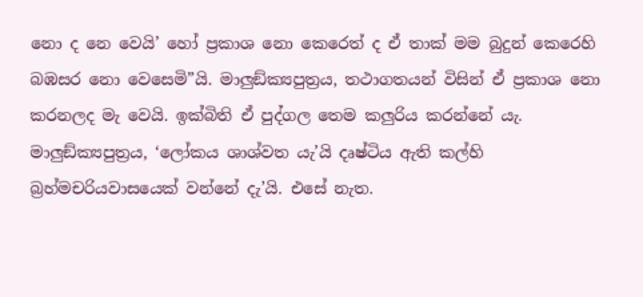නො ද නෙ වෙයි’ හෝ ප්‍රකාශ නො කෙරෙත් ද ඒ තාක් මම බුදුන් කෙරෙහි බඹසර නො වෙසෙමි”යි. මාලුඞ්ක්‍යපුත්‍රය, තථාගතයන් විසින් ඒ ප්‍රකාශ නො කරනලද මැ වෙයි. ඉක්බිති ඒ පුද්ගල තෙම කලුරිය කරන්නේ යැ.
මාලුඞ්ක්‍යපුත්‍රය, ‘ලෝකය ශාශ්වත යැ’යි දෘෂ්ටිය ඇති කල්හි බ්‍රහ්මචරියවාසයෙක් වන්නේ දැ’යි. එසේ නැත.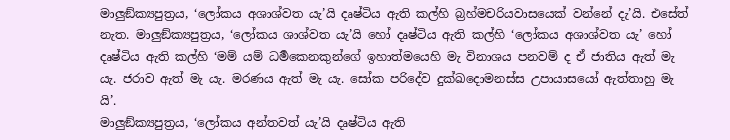මාලුඞ්ක්‍යපුත්‍රය, ‘ලෝකය අශාශ්වත යැ’යි දෘෂ්ටිය ඇති කල්හි බ්‍රහ්මචරියවාසයෙක් වන්නේ දැ’යි. එසේත් නැත. මාලුඞ්ක්‍යපුත්‍රය, ‘ලෝකය ශාශ්වත යැ’යි හෝ දෘෂ්ටිය ඇති කල්හි ‘ලෝකය අශාශ්වත යැ’ හෝ දෘෂ්ටිය ඇති කල්හි ‘මම් යම් ධර්‍මකෙනකුන්ගේ ඉහාත්මයෙහි මැ විනාශය පනවම් ද ඒ ජාතිය ඇත් මැ යැ. ජරාව ඇත් මැ යැ. මරණය ඇත් මැ යැ. සෝක පරිදේව දුක්ඛදොමනස්ස උපායාසයෝ ඇත්තාහු මැ යි’.
මාලුඞ්ක්‍යපුත්‍රය, ‘ලෝකය අන්තවත් යැ’යි දෘෂ්ටිය ඇති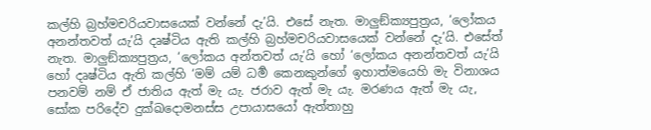කල්හි බ්‍රහ්මචරියවාසයෙක් වන්නේ දැ’යි. එසේ නැත. මාලුඞ්ක්‍යපුත්‍රය, ‘ලෝකය අනන්තවත් යැ’යි දෘෂ්ටිය ඇති කල්හි බ්‍රහ්මචරියවාසයෙක් වන්නේ දැ’යි. එසේත් නැත. මාලුඞ්ක්‍යපුත්‍රය, ‘ලෝකය අන්තවත් යැ’යි හෝ ‘ලෝකය අනන්තවත් යැ’යි හෝ දෘෂ්ටිය ඇති කල්හි ‘මම් යම් ධර්‍ම කෙනකුන්ගේ ඉහාත්මයෙහි මැ විනාශය පනවම් නම් ඒ ජාතිය ඇත් මැ යැ. ජරාව ඇත් මැ යැ. මරණය ඇත් මැ යැ, සෝක පරිදේව දුක්ඛදොමනස්ස උපායාසයෝ ඇත්තාහු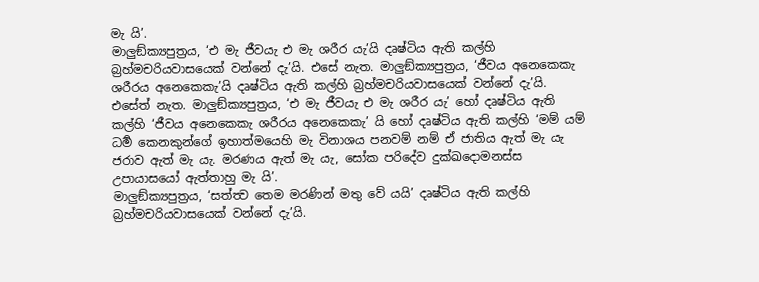මැ යි’.
මාලුඞ්ක්‍යපුත්‍රය, ‘එ මැ ජීවයැ එ මැ ශරීර යැ’යි දෘෂ්ටිය ඇති කල්හි බ්‍රහ්මචරියවාසයෙක් වන්නේ දැ’යි. එසේ නැත. මාලුඞ්ක්‍යපුත්‍රය, ‘ජීවය අනෙකෙකැ ශරීරය අනෙකෙකැ’යි දෘෂ්ටිය ඇති කල්හි බ්‍රහ්මචරියවාසයෙක් වන්නේ දැ’යි. එසේත් නැත. මාලුඞ්ක්‍යපුත්‍රය, ‘එ මැ ජීවයැ එ මැ ශරීර යැ’ හෝ දෘෂ්ටිය ඇති කල්හි ‘ජීවය අනෙකෙකැ ශරීරය අනෙකෙකැ’ යි හෝ දෘෂ්ටිය ඇති කල්හි ‘මම් යම් ධර්‍ම කෙනකුන්ගේ ඉහාත්මයෙහි මැ විනාශය පනවම් නම් ඒ ජාතිය ඇත් මැ යැ ජරාව ඇත් මැ යැ. මරණය ඇත් මැ යැ, සෝක පරිදේව දුක්ඛදොමනස්ස උපායාසයෝ ඇත්තාහු මැ යි’.
මාලුඞ්ක්‍යපුත්‍රය, ‘සත්ත්‍ව තෙම මරණින් මතු වේ යයි’ දෘෂ්ටිය ඇති කල්හි බ්‍රහ්මචරියවාසයෙක් වන්නේ දැ’යි.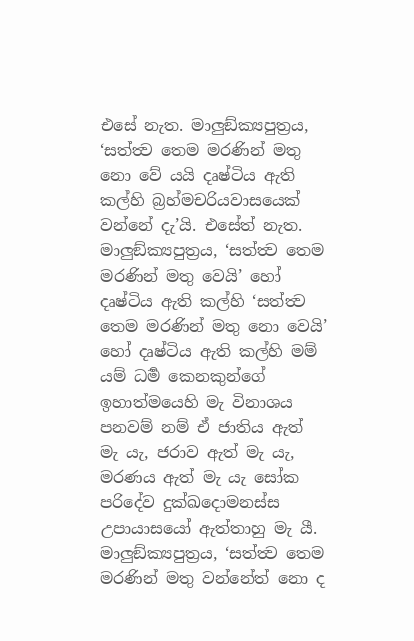එසේ නැත. මාලුඞ්ක්‍යපුත්‍රය, ‘සත්ත්‍ව තෙම මරණින් මතු නො වේ යයි දෘෂ්ටිය ඇති කල්හි බ්‍රහ්මචරියවාසයෙක් වන්නේ දැ’යි. එසේත් නැත. මාලුඞ්ක්‍යපුත්‍රය, ‘සත්ත්‍ව තෙම මරණින් මතු වෙයි’ හෝ දෘෂ්ටිය ඇති කල්හි ‘සත්ත්‍ව තෙම මරණින් මතු නො වෙයි’ හෝ දෘෂ්ටිය ඇති කල්හි මම් යම් ධර්‍ම කෙනකුන්ගේ ඉහාත්මයෙහි මැ විනාශය පනවම් නම් ඒ ජාතිය ඇත් මැ යැ, ජරාව ඇත් මැ යැ, මරණය ඇත් මැ යැ සෝක පරිදේව දුක්ඛදොමනස්ස උපායාසයෝ ඇත්තාහු මැ යී.
මාලුඞ්ක්‍යපුත්‍රය, ‘සත්ත්‍ව තෙම මරණින් මතු වන්නේත් නො ද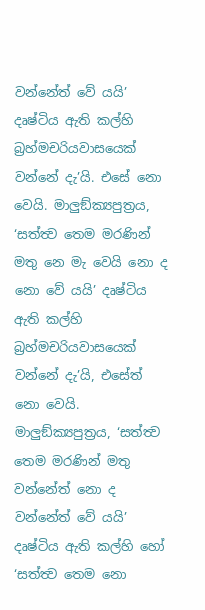වන්නේත් වේ යයි’ දෘෂ්ටිය ඇති කල්හි බ්‍රහ්මචරියවාසයෙක් වන්නේ දැ’යි. එසේ නො වෙයි. මාලුඞ්ක්‍යපුත්‍රය, ‘සත්ත්‍ව තෙම මරණින් මතු නෙ මැ වෙයි නො ද නො වේ යයි’ දෘෂ්ටිය ඇති කල්හි බ්‍රහ්මචරියවාසයෙක් වන්නේ දැ’යි, එසේත් නො වෙයි. මාලුඞ්ක්‍යපුත්‍රය, ‘සත්ත්‍ව තෙම මරණින් මතු වන්නේත් නො ද වන්නේත් වේ යයි’ දෘෂ්ටිය ඇති කල්හි හෝ ‘සත්ත්‍ව තෙම නො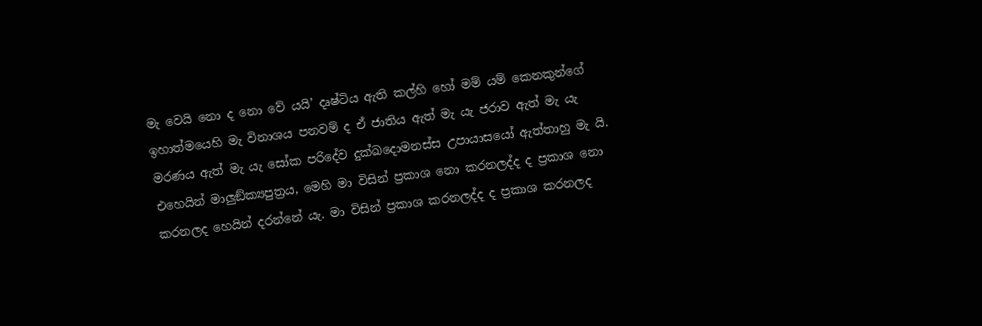මැ වෙයි නො ද නො වේ යයි’ දෘෂ්ටිය ඇති කල්හි හෝ මම් යම් කෙනකුන්ගේ ඉහාත්මයෙහි මැ විනාශය පනවම් ද ඒ ජාතිය ඇත් මැ යැ ජරාව ඇත් මැ යැ මරණය ඇත් මැ යැ සෝක පරිදේව දුක්ඛදොමනස්ස උපායාසයෝ ඇත්තාහු මැ යි.
එහෙයින් මාලුඞ්ක්‍යපුත්‍රය, මෙහි මා විසින් ප්‍රකාශ නො කරනලද්ද ද ප්‍රකාශ නො කරනලද හෙයින් දරන්නේ යැ. මා විසින් ප්‍රකාශ කරනලද්ද ද ප්‍රකාශ කරනලද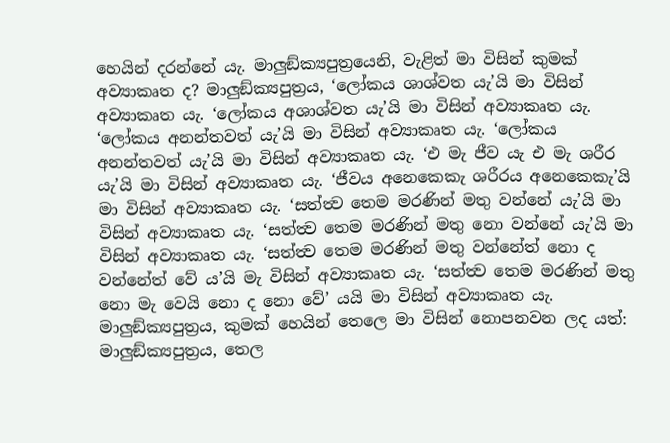හෙයින් දරන්නේ යැ. මාලුඞ්ක්‍යපුත්‍රයෙනි, වැළිත් මා විසින් කුමක් අව්‍යාකෘත ද? මාලුඞ්ක්‍යපුත්‍රය, ‘ලෝකය ශාශ්වත යැ’යි මා විසින් අව්‍යාකෘත යැ. ‘ලෝකය අශාශ්වත යැ’යි මා විසින් අව්‍යාකෘත යැ. ‘ලෝකය අනන්තවත් යැ’යි මා විසින් අව්‍යාකෘත යැ. ‘ලෝකය අනන්තවත් යැ’යි මා විසින් අව්‍යාකෘත යැ. ‘එ මැ ජීව යැ එ මැ ශරීර යැ’යි මා විසින් අව්‍යාකෘත යැ. ‘ජීවය අනෙකෙකැ ශරීරය අනෙකෙකැ’යි මා විසින් අව්‍යාකෘත යැ. ‘සත්ත්‍ව තෙම මරණින් මතු වන්නේ යැ’යි මා විසින් අව්‍යාකෘත යැ. ‘සත්ත්‍ව තෙම මරණින් මතු නො වන්නේ යැ’යි මා විසින් අව්‍යාකෘත යැ. ‘සත්ත්‍ව තෙම මරණින් මතු වන්නේත් නො ද වන්නේත් වේ ය’යි මැ විසින් අව්‍යාකෘත යැ. ‘සත්ත්‍ව තෙම මරණින් මතු නො මැ වෙයි නො ද නො වේ’ යයි මා විසින් අව්‍යාකෘත යැ. මාලුඞ්ක්‍යපුත්‍රය, කුමක් හෙයින් තෙලෙ මා විසින් නොපනවන ලද යත්: මාලුඞ්ක්‍යපුත්‍රය, තෙල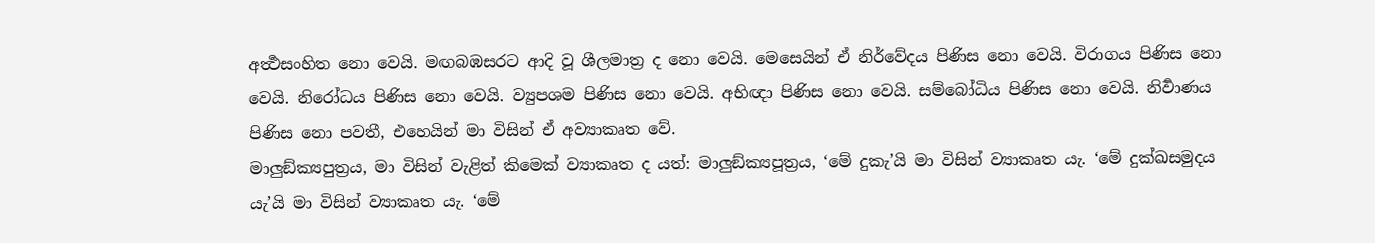අර්‍ත්‍ථසංහිත නො වෙයි. මඟබඹසරට ආදි වූ ශීලමාත්‍ර ද නො වෙයි. මෙසෙයින් ඒ නිර්වේදය පිණිස නො වෙයි. විරාගය පිණිස නො වෙයි. නිරෝධය පිණිස නො වෙයි. ව්‍යුපශම පිණිස නො වෙයි. අභිඥා පිණිස නො වෙයි. සම්බෝධිය පිණිස නො වෙයි. නිර්‍වාණය පිණිස නො පවතී, එහෙයින් මා විසින් ඒ අව්‍යාකෘත වේ.
මාලුඞ්ක්‍යපුත්‍රය, මා විසින් වැළිත් කිමෙක් ව්‍යාකෘත ද යත්: මාලුඞ්ක්‍යපූත්‍රය, ‘මේ දුකැ’යි මා විසින් ව්‍යාකෘත යැ. ‘මේ දුක්ඛසමුදය යැ’යි මා විසින් ව්‍යාකෘත යැ. ‘මේ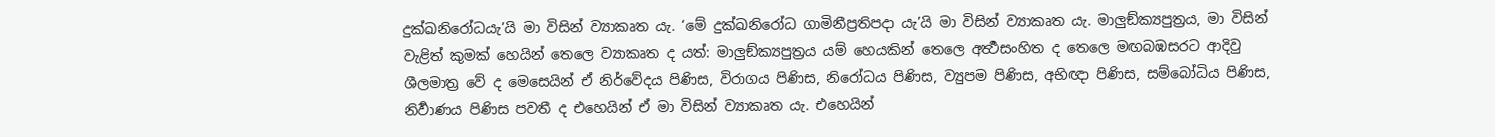දුක්ඛනිරෝධයැ’යි මා විසින් ව්‍යාකෘත යැ. ‘මේ දුක්ඛනිරෝධ ගාමිනීප්‍රතිපදා යැ’යි මා විසින් ව්‍යාකෘත යැ. මාලුඞ්ක්‍යපුත්‍රය, මා විසින් වැළිත් කුමක් හෙයින් තෙලෙ ව්‍යාකෘත ද යත්: මාලුඞ්ක්‍යපුත්‍රය යම් හෙයකින් තෙලෙ අර්‍ත්‍ථසංහිත ද තෙලෙ මඟබඹසරට ආදිවු ශීලමාත්‍ර වේ ද මෙසෙයින් ඒ නිර්වේදය පිණිස, විරාගය පිණිස, නිරෝධය පිණිස, ව්‍යුපම පිණිස, අභිඥා පිණිස, සම්බෝධිය පිණිස, නිර්‍වාණය පිණිස පවතී ද එහෙයින් ඒ මා විසින් ව්‍යාකෘත යැ. එහෙයින්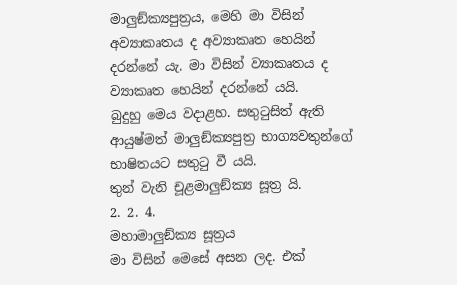මාලුඞ්ක්‍යපුත්‍රය, මෙහි මා විසින් අව්‍යාකෘතය ද අව්‍යාකෘත හෙයින් දරන්නේ යැ. මා විසින් ව්‍යාකෘතය ද ව්‍යාකෘත හෙයින් දරන්නේ යයි.
බුදුහු මෙය වදාළහ. සතුටුසිත් ඇති ආයුෂ්මත් මාලුඞ්ක්‍යපුත්‍ර භාග්‍යවතුන්ගේ භාෂිතයට සතුටු වී යයි.
තුන් වැනි චූළමාලුඞ්ක්‍ය සූත්‍ර යි.
2. 2. 4.
මහාමාලුඞ්ක්‍ය සූත්‍රය
මා විසින් මෙසේ අසන ලද. එක්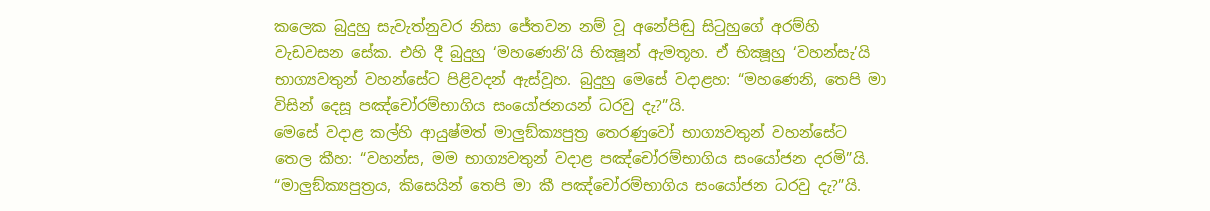කලෙක බුදුහු සැවැත්නුවර නිසා ජේතවන නම් වූ අනේපිඬු සිටුහුගේ අරම්හි වැඩවසන සේක. එහි දී බුදුහු ‘මහණෙනි’යි භික්‍ෂූන් ඇමතූහ. ඒ භික්‍ෂූහු ‘වහන්සැ’යි භාග්‍යවතුන් වහන්සේට පිළිවදන් ඇස්වූහ. බුදුහු මෙසේ වදාළහ: “මහණෙනි, තෙපි මා විසින් දෙසූ පඤ්චෝරම්භාගිය සංයෝජනයන් ධරවු දැ?”යි.
මෙසේ වදාළ කල්හි ආයුෂ්මත් මාලුඞ්ක්‍යපුත්‍ර තෙරණුවෝ භාග්‍යවතුන් වහන්සේට තෙල කීහ: “වහන්ස, මම භාග්‍යවතුන් වදාළ පඤ්චෝරම්භාගිය සංයෝජන දරමි”යි. “මාලුඞ්ක්‍යපුත්‍රය, කිසෙයින් තෙපි මා කී පඤ්චෝරම්භාගිය සංයෝජන ධරවු දැ?”යි.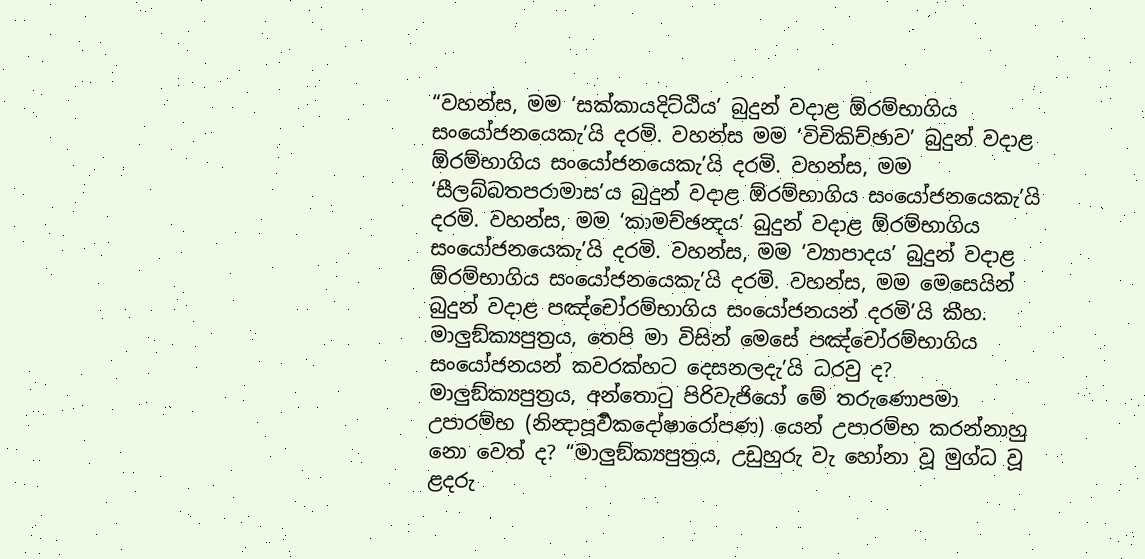“වහන්ස, මම ‘සක්කායදිට්ඨිය’ බුදුන් වදාළ ඕරම්භාගිය සංයෝජනයෙකැ’යි දරමි. වහන්ස මම ‘විචිකිච්ඡාව’ බුදුන් වදාළ ඕරම්භාගිය සංයෝජනයෙකැ’යි දරමි. වහන්ස, මම ‘සීලබ්බතපරාමාස’ය බුදුන් වදාළ ඕරම්භාගිය සංයෝජනයෙකැ’යි දරමි. වහන්ස, මම ‘කාමච්ඡන්‍දය’ බුදුන් වදාළ ඕරම්භාගිය සංයෝජනයෙකැ’යි දරමි. වහන්ස, මම ‘ව්‍යාපාදය’ බුදුන් වදාළ ඕරම්භාගිය සංයෝජනයෙකැ’යි දරමි. වහන්ස, මම මෙසෙයින් බුදුන් වදාළ පඤ්චෝරම්භාගිය සංයෝජනයන් දරමි’යි කීහ.
මාලුඞ්ක්‍යපුත්‍රය, තෙපි මා විසින් මෙසේ පඤ්චෝරම්භාගිය සංයෝජනයන් කවරක්හට දෙසනලදැ’යි ධරවු ද? මාලුඞ්ක්‍යපුත්‍රය, අන්තොටු පිරිවැජියෝ මේ තරුණොපමා උපාරම්භ (නින්‍දාපූර්‍වකදෝෂාරෝපණ) යෙන් උපාරම්භ කරන්නාහු නො වෙත් ද? “මාලුඞ්ක්‍යපුත්‍රය, උඩුහුරු වැ හෝනා වූ මුග්ධ වූ ළදරු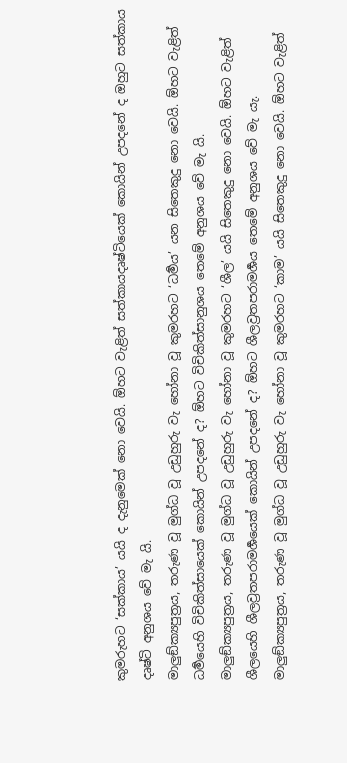කුමරුහට ‘සක්කාය’ යයි ද දැනුමෙක් නො වෙයි. ඕහට වැළිත් සත්කායදෘෂ්ටියෙක් කොයින් උපදනේ ද ඔහුට සත්කාය දෘෂ්ටි අනුශය වේ මැ යි.
මාලුඞ්ක්‍යපුත්‍රය, තරුණ වූ මුග්ධ වූ උඩුහුරු වැ හෝනා වූ කුමරහට ‘ධර්‍මය’ යන සිතෙකුදු නො වෙයි. ඕහට වැළිත් ධර්‍මයෙහි විචිකිත්සායෙක් කොයින් උපදනේ ද? ඕහට විචිකිත්සානුශය තෙමේ අනුශය වේ මැ යි.
මාලුඞ්ක්‍යපුත්‍රය, තරුණ වූ මුග්ධ වූ උඩුහුරු වැ හෝනා වූ කුමරහට ‘ශීල’ යයි සිතෙකුදු නො වෙයි. ඕහට වැළිත් ශීලයෙහි ශීලව්‍රතපරාමර්‍ශයෙක් කොයින් උපදනේ ද? ඕහට ශීලව්‍රතපරාමර්‍ශය තෙමේ අනුශය වේ මැ යැ.
මාලුඞ්ක්‍යපුත්‍රය, තරුණ වූ මුග්ධ වූ උඩුහුරු වැ හෝනා වූ කුමරහට ‘කාම’ යයි සිතෙකුදු නො වෙයි. ඕහට වැළිත්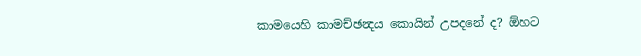කාමයෙහි කාමච්‍ඡන්‍දය කොයින් උපදනේ ද? ඕහට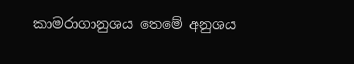කාමරාගානුශය තෙමේ අනුශය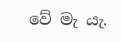වේ මැ යැ.